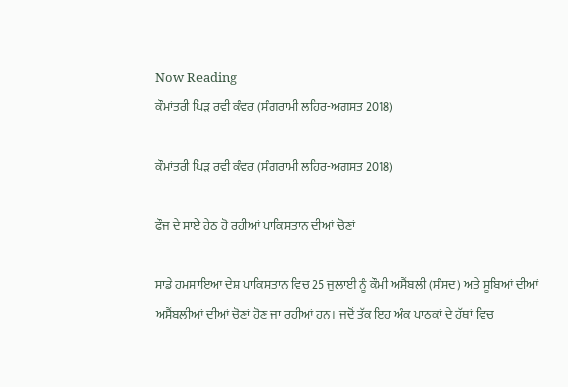Now Reading
ਕੌਮਾਂਤਰੀ ਪਿੜ ਰਵੀ ਕੰਵਰ (ਸੰਗਰਾਮੀ ਲਹਿਰ-ਅਗਸਤ 2018)

ਕੌਮਾਂਤਰੀ ਪਿੜ ਰਵੀ ਕੰਵਰ (ਸੰਗਰਾਮੀ ਲਹਿਰ-ਅਗਸਤ 2018)

ਫੌਜ ਦੇ ਸਾਏ ਹੇਠ ਹੋ ਰਹੀਆਂ ਪਾਕਿਸਤਾਨ ਦੀਆਂ ਚੋਣਾਂ

ਸਾਡੇ ਹਮਸਾਇਆ ਦੇਸ਼ ਪਾਕਿਸਤਾਨ ਵਿਚ 25 ਜੁਲਾਈ ਨੂੰ ਕੌਮੀ ਅਸੈਂਬਲੀ (ਸੰਸਦ) ਅਤੇ ਸੂਬਿਆਂ ਦੀਆਂ ਅਸੈਂਬਲੀਆਂ ਦੀਆਂ ਚੋਣਾਂ ਹੋਣ ਜਾ ਰਹੀਆਂ ਹਨ। ਜਦੋਂ ਤੱਕ ਇਹ ਅੰਕ ਪਾਠਕਾਂ ਦੇ ਹੱਥਾਂ ਵਿਚ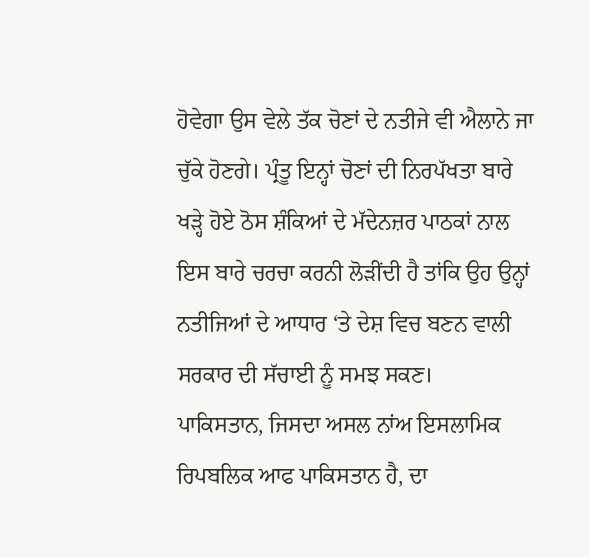ਹੋਵੇਗਾ ਉਸ ਵੇਲੇ ਤੱਕ ਚੋਣਾਂ ਦੇ ਨਤੀਜੇ ਵੀ ਐਲਾਨੇ ਜਾ ਚੁੱਕੇ ਹੋਣਗੇ। ਪ੍ਰੰਤੂ ਇਨ੍ਹਾਂ ਚੋਣਾਂ ਦੀ ਨਿਰਪੱਖਤਾ ਬਾਰੇ ਖੜ੍ਹੇ ਹੋਏ ਠੋਸ ਸ਼ੰਕਿਆਂ ਦੇ ਮੱਦੇਨਜ਼ਰ ਪਾਠਕਾਂ ਨਾਲ ਇਸ ਬਾਰੇ ਚਰਚਾ ਕਰਨੀ ਲੋੜੀਂਦੀ ਹੈ ਤਾਂਕਿ ਉਹ ਉਨ੍ਹਾਂ ਨਤੀਜਿਆਂ ਦੇ ਆਧਾਰ ‘ਤੇ ਦੇਸ਼ ਵਿਚ ਬਣਨ ਵਾਲੀ ਸਰਕਾਰ ਦੀ ਸੱਚਾਈ ਨੂੰ ਸਮਝ ਸਕਣ।
ਪਾਕਿਸਤਾਨ, ਜਿਸਦਾ ਅਸਲ ਨਾਂਅ ਇਸਲਾਮਿਕ ਰਿਪਬਲਿਕ ਆਫ ਪਾਕਿਸਤਾਨ ਹੈ, ਦਾ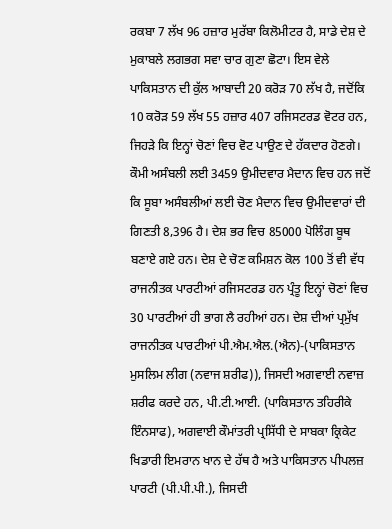ਰਕਬਾ 7 ਲੱਖ 96 ਹਜ਼ਾਰ ਮੁਰੱਬਾ ਕਿਲੋਮੀਟਰ ਹੈ, ਸਾਡੇ ਦੇਸ਼ ਦੇ ਮੁਕਾਬਲੇ ਲਗਭਗ ਸਵਾ ਚਾਰ ਗੁਣਾ ਛੋਟਾ। ਇਸ ਵੇਲੇ ਪਾਕਿਸਤਾਨ ਦੀ ਕੁੱਲ ਆਬਾਦੀ 20 ਕਰੋੜ 70 ਲੱਖ ਹੈ, ਜਦੋਂਕਿ 10 ਕਰੋੜ 59 ਲੱਖ 55 ਹਜ਼ਾਰ 407 ਰਜਿਸਟਰਡ ਵੋਟਰ ਹਨ, ਜਿਹੜੇ ਕਿ ਇਨ੍ਹਾਂ ਚੋਣਾਂ ਵਿਚ ਵੋਟ ਪਾਉਣ ਦੇ ਹੱਕਦਾਰ ਹੋਣਗੇ। ਕੌਮੀ ਅਸੰਬਲੀ ਲਈ 3459 ਉਮੀਦਵਾਰ ਮੈਦਾਨ ਵਿਚ ਹਨ ਜਦੋਂ ਕਿ ਸੂਬਾ ਅਸੰਬਲੀਆਂ ਲਈ ਚੋਣ ਮੈਦਾਨ ਵਿਚ ਉਮੀਦਵਾਰਾਂ ਦੀ ਗਿਣਤੀ 8,396 ਹੈ। ਦੇਸ਼ ਭਰ ਵਿਚ 85000 ਪੋਲਿੰਗ ਬੂਥ ਬਣਾਏ ਗਏ ਹਨ। ਦੇਸ਼ ਦੇ ਚੋਣ ਕਮਿਸ਼ਨ ਕੋਲ 100 ਤੋਂ ਵੀ ਵੱਧ ਰਾਜਨੀਤਕ ਪਾਰਟੀਆਂ ਰਜਿਸਟਰਡ ਹਨ ਪ੍ਰੰਤੂ ਇਨ੍ਹਾਂ ਚੋਣਾਂ ਵਿਚ 30 ਪਾਰਟੀਆਂ ਹੀ ਭਾਗ ਲੈ ਰਹੀਆਂ ਹਨ। ਦੇਸ਼ ਦੀਆਂ ਪ੍ਰਮੁੱਖ ਰਾਜਨੀਤਕ ਪਾਰਟੀਆਂ ਪੀ.ਐਮ.ਐਲ.(ਐਨ)-(ਪਾਕਿਸਤਾਨ ਮੁਸਲਿਮ ਲੀਗ (ਨਵਾਜ ਸ਼ਰੀਫ)), ਜਿਸਦੀ ਅਗਵਾਈ ਨਵਾਜ਼ ਸ਼ਰੀਫ ਕਰਦੇ ਹਨ, ਪੀ.ਟੀ.ਆਈ. (ਪਾਕਿਸਤਾਨ ਤਹਿਰੀਕੇ ਇੰਨਸਾਫ), ਅਗਵਾਈ ਕੌਮਾਂਤਰੀ ਪ੍ਰਸਿੱਧੀ ਦੇ ਸਾਬਕਾ ਕ੍ਰਿਕੇਟ ਖਿਡਾਰੀ ਇਮਰਾਨ ਖਾਨ ਦੇ ਹੱਥ ਹੈ ਅਤੇ ਪਾਕਿਸਤਾਨ ਪੀਪਲਜ਼ ਪਾਰਟੀ (ਪੀ.ਪੀ.ਪੀ.), ਜਿਸਦੀ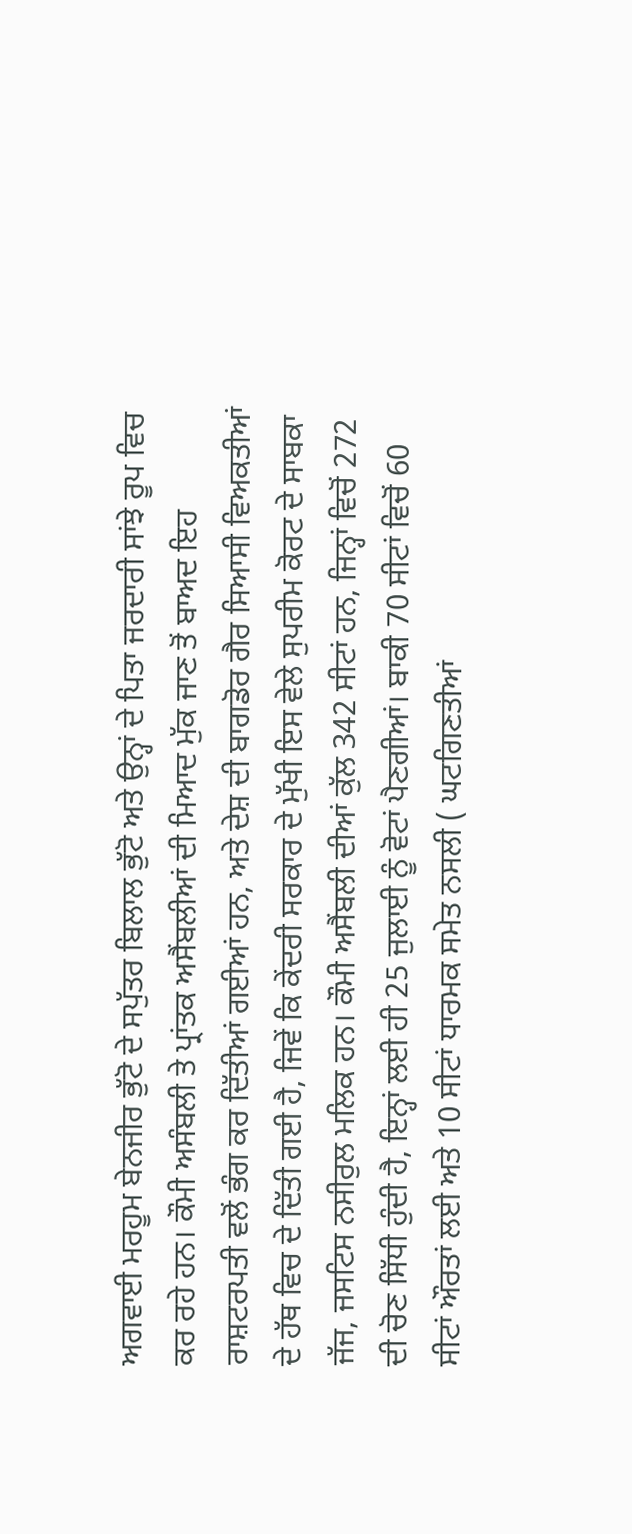ਅਗਵਾਈ ਮਰਹੂਮ ਬੇਨਜੀਰ ਭੁੱਟੋ ਦੇ ਸਪੁੱਤਰ ਬਿਲਾਲ ਭੁੱਟੋ ਅਤੇ ਉਨ੍ਹਾਂ ਦੇ ਪਿਤਾ ਜਰਦਾਰੀ ਸਾਂਝੇ ਰੂਪ ਵਿਚ ਕਰ ਰਹੇ ਹਨ। ਕੌਮੀ ਅਸੰਬਲੀ ਤੇ ਪ੍ਰਾਂਤਕ ਅਸੈਂਬਲੀਆਂ ਦੀ ਮਿਆਦ ਮੁੱਕ ਜਾਣ ਤੋਂ ਬਾਅਦ ਇਹ ਰਾਸ਼ਟਰਪਤੀ ਵਲੋਂ ਭੰਗ ਕਰ ਦਿੱਤੀਆਂ ਗਈਆਂ ਹਨ, ਅਤੇ ਦੇਸ਼ ਦੀ ਬਾਗਡੋਰ ਗੈਰ ਸਿਆਸੀ ਵਿਅਕਤੀਆਂ ਦੇ ਹੱਥ ਵਿਚ ਦੇ ਦਿੱਤੀ ਗਈ ਹੈ, ਜਿਵੇਂ ਕਿ ਕੇਂਦਰੀ ਸਰਕਾਰ ਦੇ ਮੁੱਖੀ ਇਸ ਵੇਲੇ ਸੁਪਰੀਮ ਕੋਰਟ ਦੇ ਸਾਬਕਾ ਜੱਜ, ਜਸਟਿਸ ਨਸੀਰੁਲ ਮਲਿਕ ਹਨ। ਕੌਮੀ ਅਸੈਂਬਲੀ ਦੀਆਂ ਕੁੱਲ 342 ਸੀਟਾਂ ਹਨ, ਜਿਨ੍ਹਾਂ ਵਿਚੋਂ 272 ਦੀ ਚੋਣ ਸਿੱਧੀ ਹੁੰਦੀ ਹੈ, ਇਨ੍ਹਾਂ ਲਈ ਹੀ 25 ਜੁਲਾਈ ਨੂੰ ਵੋਟਾਂ ਪੈਣਗੀਆਂ। ਬਾਕੀ 70 ਸੀਟਾਂ ਵਿਚੋਂ 60 ਸੀਟਾਂ ਔਰਤਾਂ ਲਈ ਅਤੇ 10 ਸੀਟਾਂ ਧਾਰਮਕ ਸਮੇਤ ਨਸਲੀ ( ਘਟਗਿਣਤੀਆਂ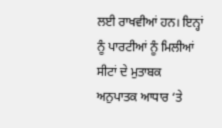ਲਈ ਰਾਖਵੀਆਂ ਹਨ। ਇਨ੍ਹਾਂ ਨੂੰ ਪਾਰਟੀਆਂ ਨੂੰ ਮਿਲੀਆਂ ਸੀਟਾਂ ਦੇ ਮੁਤਾਬਕ ਅਨੁਪਾਤਕ ਆਧਾਰ ‘ਤੇ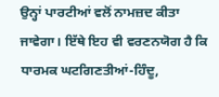ਉਨ੍ਹਾਂ ਪਾਰਟੀਆਂ ਵਲੋਂ ਨਾਮਜ਼ਦ ਕੀਤਾ ਜਾਵੇਗਾ। ਇੱਥੇ ਇਹ ਵੀ ਵਰਣਨਯੋਗ ਹੈ ਕਿ ਧਾਰਮਕ ਘਟਗਿਣਤੀਆਂ-ਹਿੰਦੂ,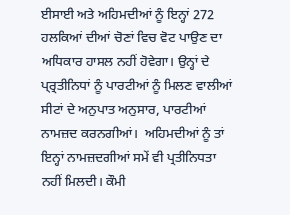ਈਸਾਈ ਅਤੇ ਅਹਿਮਦੀਆਂ ਨੂੰ ਇਨ੍ਹਾਂ 272 ਹਲਕਿਆਂ ਦੀਆਂ ਚੋਣਾਂ ਵਿਚ ਵੋਟ ਪਾਉਣ ਦਾ ਅਧਿਕਾਰ ਹਾਸਲ ਨਹੀਂ ਹੋਵੇਗਾ। ਉਨ੍ਹਾਂ ਦੇ ਪ੍ਰ੍ਰਤੀਨਿਧਾਂ ਨੂੰ ਪਾਰਟੀਆਂ ਨੂੰ ਮਿਲਣ ਵਾਲੀਆਂ ਸੀਟਾਂ ਦੇ ਅਨੁਪਾਤ ਅਨੁਸਾਰ, ਪਾਰਟੀਆਂ ਨਾਮਜ਼ਦ ਕਰਨਗੀਆਂ।  ਅਹਿਮਦੀਆਂ ਨੂੰ ਤਾਂ ਇਨ੍ਹਾਂ ਨਾਮਜ਼ਦਗੀਆਂ ਸਮੇਂ ਵੀ ਪ੍ਰਤੀਨਿਧਤਾ ਨਹੀਂ ਮਿਲਦੀ। ਕੌਮੀ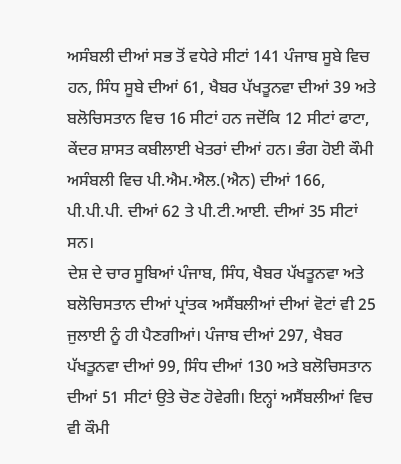ਅਸੰਬਲੀ ਦੀਆਂ ਸਭ ਤੋਂ ਵਧੇਰੇ ਸੀਟਾਂ 141 ਪੰਜਾਬ ਸੂਬੇ ਵਿਚ ਹਨ, ਸਿੰਧ ਸੂਬੇ ਦੀਆਂ 61, ਖੈਬਰ ਪੱਖਤੂਨਵਾ ਦੀਆਂ 39 ਅਤੇ ਬਲੋਚਿਸਤਾਨ ਵਿਚ 16 ਸੀਟਾਂ ਹਨ ਜਦੋਂਕਿ 12 ਸੀਟਾਂ ਫਾਟਾ, ਕੇਂਦਰ ਸ਼ਾਸਤ ਕਬੀਲਾਈ ਖੇਤਰਾਂ ਦੀਆਂ ਹਨ। ਭੰਗ ਹੋਈ ਕੌਮੀ ਅਸੰਬਲੀ ਵਿਚ ਪੀ.ਐਮ.ਐਲ.(ਐਨ) ਦੀਆਂ 166, ਪੀ.ਪੀ.ਪੀ. ਦੀਆਂ 62 ਤੇ ਪੀ.ਟੀ.ਆਈ. ਦੀਆਂ 35 ਸੀਟਾਂ ਸਨ।
ਦੇਸ਼ ਦੇ ਚਾਰ ਸੂਬਿਆਂ ਪੰਜਾਬ, ਸਿੰਧ, ਖੈਬਰ ਪੱਖਤੂਨਵਾ ਅਤੇ ਬਲੋਚਿਸਤਾਨ ਦੀਆਂ ਪ੍ਰਾਂਤਕ ਅਸੈਂਬਲੀਆਂ ਦੀਆਂ ਵੋਟਾਂ ਵੀ 25 ਜੁਲਾਈ ਨੂੰ ਹੀ ਪੈਣਗੀਆਂ। ਪੰਜਾਬ ਦੀਆਂ 297, ਖੈਬਰ ਪੱਖਤੂਨਵਾ ਦੀਆਂ 99, ਸਿੰਧ ਦੀਆਂ 130 ਅਤੇ ਬਲੋਚਿਸਤਾਨ ਦੀਆਂ 51 ਸੀਟਾਂ ਉਤੇ ਚੋਣ ਹੋਵੇਗੀ। ਇਨ੍ਹਾਂ ਅਸੈਂਬਲੀਆਂ ਵਿਚ ਵੀ ਕੌਮੀ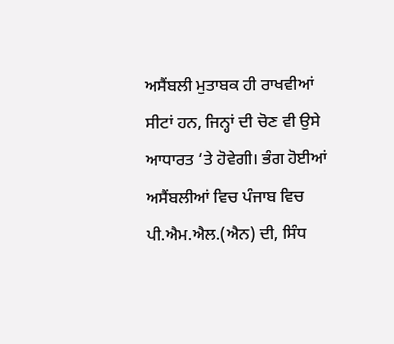ਅਸੈਂਬਲੀ ਮੁਤਾਬਕ ਹੀ ਰਾਖਵੀਆਂ ਸੀਟਾਂ ਹਨ, ਜਿਨ੍ਹਾਂ ਦੀ ਚੋਣ ਵੀ ਉਸੇ ਆਧਾਰਤ ‘ਤੇ ਹੋਵੇਗੀ। ਭੰਗ ਹੋਈਆਂ ਅਸੈਂਬਲੀਆਂ ਵਿਚ ਪੰਜਾਬ ਵਿਚ ਪੀ.ਐਮ.ਐਲ.(ਐਨ) ਦੀ, ਸਿੰਧ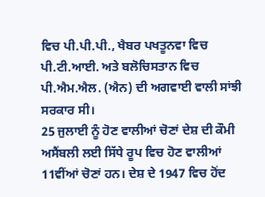ਵਿਚ ਪੀ.ਪੀ.ਪੀ., ਖੈਬਰ ਪਖਤੂਨਵਾ ਵਿਚ ਪੀ.ਟੀ.ਆਈ. ਅਤੇ ਬਲੋਚਿਸਤਾਨ ਵਿਚ ਪੀ.ਐਮ.ਐਲ. (ਐਨ) ਦੀ ਅਗਵਾਈ ਵਾਲੀ ਸਾਂਝੀ ਸਰਕਾਰ ਸੀ।
25 ਜੁਲਾਈ ਨੂੰ ਹੋਣ ਵਾਲੀਆਂ ਚੋਣਾਂ ਦੇਸ਼ ਦੀ ਕੌਮੀ ਅਸੈਂਬਲੀ ਲਈ ਸਿੱਧੇ ਰੂਪ ਵਿਚ ਹੋਣ ਵਾਲੀਆਂ 11ਵੀਂਆਂ ਚੋਣਾਂ ਹਨ। ਦੇਸ਼ ਦੇ 1947 ਵਿਚ ਹੋਂਦ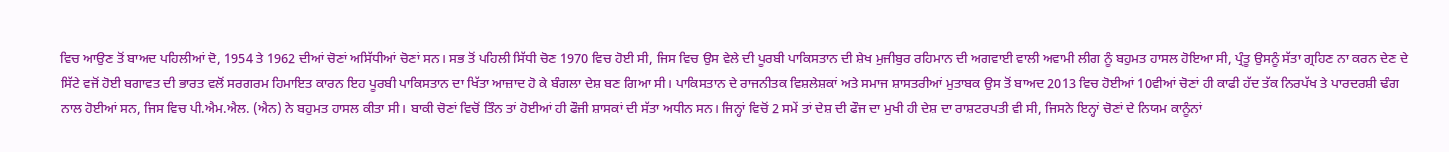ਵਿਚ ਆਉਣ ਤੋਂ ਬਾਅਦ ਪਹਿਲੀਆਂ ਦੋ, 1954 ਤੇ 1962 ਦੀਆਂ ਚੋਣਾਂ ਅਸਿੱਧੀਆਂ ਚੋਣਾਂ ਸਨ। ਸਭ ਤੋਂ ਪਹਿਲੀ ਸਿੱਧੀ ਚੋਣ 1970 ਵਿਚ ਹੋਈ ਸੀ, ਜਿਸ ਵਿਚ ਉਸ ਵੇਲੇ ਦੀ ਪੂਰਬੀ ਪਾਕਿਸਤਾਨ ਦੀ ਸ਼ੇਖ ਮੁਜੀਬੁਰ ਰਹਿਮਾਨ ਦੀ ਅਗਵਾਈ ਵਾਲੀ ਅਵਾਮੀ ਲੀਗ ਨੂੰ ਬਹੁਮਤ ਹਾਸਲ ਹੋਇਆ ਸੀ, ਪ੍ਰੰਤੂ ਉਸਨੂੰ ਸੱਤਾ ਗ੍ਰਹਿਣ ਨਾ ਕਰਨ ਦੇਣ ਦੇ ਸਿੱਟੇ ਵਜੋਂ ਹੋਈ ਬਗਾਵਤ ਦੀ ਭਾਰਤ ਵਲੋਂ ਸਰਗਰਮ ਹਿਮਾਇਤ ਕਾਰਨ ਇਹ ਪੂਰਬੀ ਪਾਕਿਸਤਾਨ ਦਾ ਖਿੱਤਾ ਆਜ਼ਾਦ ਹੋ ਕੇ ਬੰਗਲਾ ਦੇਸ਼ ਬਣ ਗਿਆ ਸੀ। ਪਾਕਿਸਤਾਨ ਦੇ ਰਾਜਨੀਤਕ ਵਿਸ਼ਲੇਸ਼ਕਾਂ ਅਤੇ ਸਮਾਜ ਸ਼ਾਸਤਰੀਆਂ ਮੁਤਾਬਕ ਉਸ ਤੋਂ ਬਾਅਦ 2013 ਵਿਚ ਹੋਈਆਂ 10ਵੀਆਂ ਚੋਣਾਂ ਹੀ ਕਾਫੀ ਹੱਦ ਤੱਕ ਨਿਰਪੱਖ ਤੇ ਪਾਰਦਰਸ਼ੀ ਢੰਗ ਨਾਲ ਹੋਈਆਂ ਸਨ, ਜਿਸ ਵਿਚ ਪੀ.ਐਮ.ਐਲ. (ਐਨ) ਨੇ ਬਹੁਮਤ ਹਾਸਲ ਕੀਤਾ ਸੀ। ਬਾਕੀ ਚੋਣਾਂ ਵਿਚੋਂ ਤਿੰਨ ਤਾਂ ਹੋਈਆਂ ਹੀ ਫੌਜੀ ਸ਼ਾਸਕਾਂ ਦੀ ਸੱਤਾ ਅਧੀਨ ਸਨ। ਜਿਨ੍ਹਾਂ ਵਿਚੋਂ 2 ਸਮੇਂ ਤਾਂ ਦੇਸ਼ ਦੀ ਫੌਜ ਦਾ ਮੁਖੀ ਹੀ ਦੇਸ਼ ਦਾ ਰਾਸ਼ਟਰਪਤੀ ਵੀ ਸੀ, ਜਿਸਨੇ ਇਨ੍ਹਾਂ ਚੋਣਾਂ ਦੇ ਨਿਯਮ ਕਾਨੂੰਨਾਂ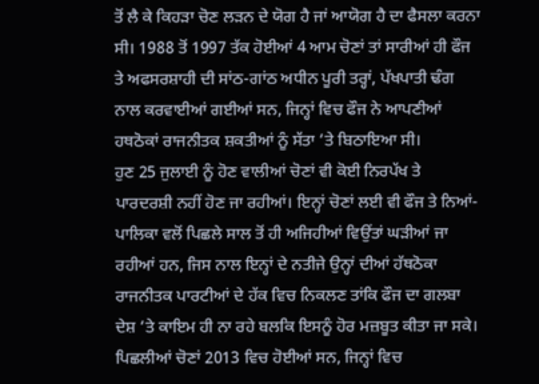ਤੋਂ ਲੈ ਕੇ ਕਿਹੜਾ ਚੋਣ ਲੜਨ ਦੇ ਯੋਗ ਹੈ ਜਾਂ ਆਯੋਗ ਹੈ ਦਾ ਫੈਸਲਾ ਕਰਨਾ ਸੀ। 1988 ਤੋਂ 1997 ਤੱਕ ਹੋਈਆਂ 4 ਆਮ ਚੋਣਾਂ ਤਾਂ ਸਾਰੀਆਂ ਹੀ ਫੌਜ ਤੇ ਅਫਸਰਸ਼ਾਹੀ ਦੀ ਸਾਂਠ-ਗਾਂਠ ਅਧੀਨ ਪੂਰੀ ਤਰ੍ਹਾਂ, ਪੱਖਪਾਤੀ ਢੰਗ ਨਾਲ ਕਰਵਾਈਆਂ ਗਈਆਂ ਸਨ, ਜਿਨ੍ਹਾਂ ਵਿਚ ਫੌਜ ਨੇ ਆਪਣੀਆਂ ਹਥਠੋਕਾਂ ਰਾਜਨੀਤਕ ਸ਼ਕਤੀਆਂ ਨੂੰ ਸੱਤਾ ‘ਤੇ ਬਿਠਾਇਆ ਸੀ।
ਹੁਣ 25 ਜੁਲਾਈ ਨੂੰ ਹੋਣ ਵਾਲੀਆਂ ਚੋਣਾਂ ਵੀ ਕੋਈ ਨਿਰਪੱਖ ਤੇ ਪਾਰਦਰਸ਼ੀ ਨਹੀਂ ਹੋਣ ਜਾ ਰਹੀਆਂ। ਇਨ੍ਹਾਂ ਚੋਣਾਂ ਲਈ ਵੀ ਫੌਜ ਤੇ ਨਿਆਂ-ਪਾਲਿਕਾ ਵਲੋਂ ਪਿਛਲੇ ਸਾਲ ਤੋਂ ਹੀ ਅਜਿਹੀਆਂ ਵਿਉਂਤਾਂ ਘੜੀਆਂ ਜਾ ਰਹੀਆਂ ਹਨ, ਜਿਸ ਨਾਲ ਇਨ੍ਹਾਂ ਦੇ ਨਤੀਜੇ ਉਨ੍ਹਾਂ ਦੀਆਂ ਹੱਥਠੋਕਾ ਰਾਜਨੀਤਕ ਪਾਰਟੀਆਂ ਦੇ ਹੱਕ ਵਿਚ ਨਿਕਲਣ ਤਾਂਕਿ ਫੌਜ ਦਾ ਗਲਬਾ ਦੇਸ਼ ‘ਤੇ ਕਾਇਮ ਹੀ ਨਾ ਰਹੇ ਬਲਕਿ ਇਸਨੂੰ ਹੋਰ ਮਜ਼ਬੂਤ ਕੀਤਾ ਜਾ ਸਕੇ। ਪਿਛਲੀਆਂ ਚੋਣਾਂ 2013 ਵਿਚ ਹੋਈਆਂ ਸਨ, ਜਿਨ੍ਹਾਂ ਵਿਚ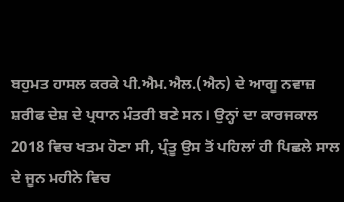ਬਹੁਮਤ ਹਾਸਲ ਕਰਕੇ ਪੀ.ਐਮ.ਐਲ.(ਐਨ) ਦੇ ਆਗੂ ਨਵਾਜ਼ ਸ਼ਰੀਫ ਦੇਸ਼ ਦੇ ਪ੍ਰਧਾਨ ਮੰਤਰੀ ਬਣੇ ਸਨ। ਉਨ੍ਹਾਂ ਦਾ ਕਾਰਜਕਾਲ 2018 ਵਿਚ ਖਤਮ ਹੋਣਾ ਸੀ, ਪ੍ਰੰਤੂ ਉਸ ਤੋਂ ਪਹਿਲਾਂ ਹੀ ਪਿਛਲੇ ਸਾਲ ਦੇ ਜੂਨ ਮਹੀਨੇ ਵਿਚ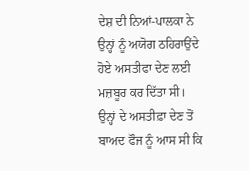ਦੇਸ਼ ਦੀ ਨਿਆਂ-ਪਾਲਕਾ ਨੇ ਉਨ੍ਹਾਂ ਨੂੰ ਅਯੋਗ ਠਹਿਰਾਉਂਦੇ ਹੋਏ ਅਸਤੀਫਾ ਦੇਣ ਲਈ ਮਜ਼ਬੂਰ ਕਰ ਦਿੱਤਾ ਸੀ। ਉਨ੍ਹਾਂ ਦੇ ਅਸਤੀਫ਼ਾ ਦੇਣ ਤੋਂ ਬਾਅਦ ਫੌਜ ਨੂੰ ਆਸ ਸੀ ਕਿ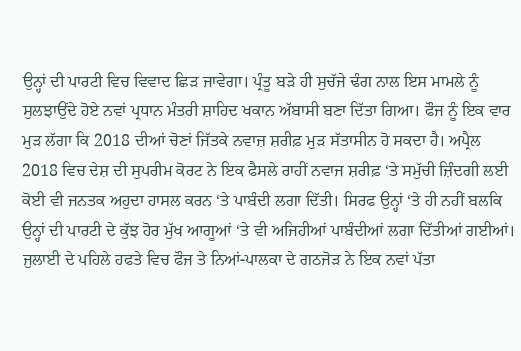ਉਨ੍ਹਾਂ ਦੀ ਪਾਰਟੀ ਵਿਚ ਵਿਵਾਦ ਛਿੜ ਜਾਵੇਗਾ। ਪ੍ਰੰਤੂ ਬੜੇ ਹੀ ਸੁਚੱਜੇ ਢੰਗ ਨਾਲ ਇਸ ਮਾਮਲੇ ਨੂੰ ਸੁਲਝਾਉਂਦੇ ਹੋਏ ਨਵਾਂ ਪ੍ਰਧਾਨ ਮੰਤਰੀ ਸ਼ਾਹਿਦ ਖਕਾਨ ਅੱਬਾਸੀ ਬਣਾ ਦਿੱਤਾ ਗਿਆ। ਫੌਜ ਨੂੰ ਇਕ ਵਾਰ ਮੁੜ ਲੱਗਾ ਕਿ 2018 ਦੀਆਂ ਚੋਣਾਂ ਜਿੱਤਕੇ ਨਵਾਜ਼ ਸ਼ਰੀਫ਼ ਮੁੜ ਸੱਤਾਸੀਨ ਹੋ ਸਕਦਾ ਹੈ। ਅਪ੍ਰੈਲ 2018 ਵਿਚ ਦੇਸ਼ ਦੀ ਸੁਪਰੀਮ ਕੋਰਟ ਨੇ ਇਕ ਫੈਸਲੇ ਰਾਹੀਂ ਨਵਾਜ ਸ਼ਰੀਫ਼ ‘ਤੇ ਸਮੁੱਚੀ ਜ਼ਿੰਦਗੀ ਲਈ ਕੋਈ ਵੀ ਜਨਤਕ ਅਹੁਦਾ ਹਾਸਲ ਕਰਨ ‘ਤੇ ਪਾਬੰਦੀ ਲਗਾ ਦਿੱਤੀ। ਸਿਰਫ ਉਨ੍ਹਾਂ ‘ਤੇ ਹੀ ਨਹੀਂ ਬਲਕਿ ਉਨ੍ਹਾਂ ਦੀ ਪਾਰਟੀ ਦੇ ਕੁੱਝ ਹੋਰ ਮੁੱਖ ਆਗੂਆਂ ‘ਤੇ ਵੀ ਅਜਿਹੀਆਂ ਪਾਬੰਦੀਆਂ ਲਗਾ ਦਿੱਤੀਆਂ ਗਈਆਂ। ਜੁਲਾਈ ਦੇ ਪਹਿਲੇ ਹਫਤੇ ਵਿਚ ਫੌਜ ਤੇ ਨਿਆਂ-ਪਾਲਕਾ ਦੇ ਗਠਜੋੜ ਨੇ ਇਕ ਨਵਾਂ ਪੱਤਾ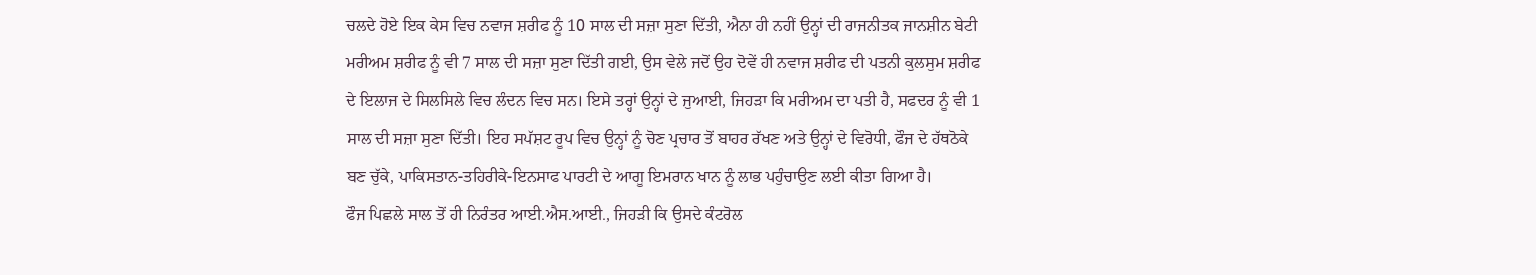ਚਲਦੇ ਹੋਏ ਇਕ ਕੇਸ ਵਿਚ ਨਵਾਜ ਸ਼ਰੀਫ ਨੂੰ 10 ਸਾਲ ਦੀ ਸਜ਼ਾ ਸੁਣਾ ਦਿੱਤੀ, ਐਨਾ ਹੀ ਨਹੀਂ ਉਨ੍ਹਾਂ ਦੀ ਰਾਜਨੀਤਕ ਜਾਨਸ਼ੀਨ ਬੇਟੀ ਮਰੀਅਮ ਸ਼ਰੀਫ ਨੂੰ ਵੀ 7 ਸਾਲ ਦੀ ਸਜ਼ਾ ਸੁਣਾ ਦਿੱਤੀ ਗਈ, ਉਸ ਵੇਲੇ ਜਦੋਂ ਉਹ ਦੋਵੇਂ ਹੀ ਨਵਾਜ ਸ਼ਰੀਫ ਦੀ ਪਤਨੀ ਕੁਲਸੁਮ ਸ਼ਰੀਫ ਦੇ ਇਲਾਜ ਦੇ ਸਿਲਸਿਲੇ ਵਿਚ ਲੰਦਨ ਵਿਚ ਸਨ। ਇਸੇ ਤਰ੍ਹਾਂ ਉਨ੍ਹਾਂ ਦੇ ਜੁਆਈ, ਜਿਹੜਾ ਕਿ ਮਰੀਅਮ ਦਾ ਪਤੀ ਹੈ, ਸਫਦਰ ਨੂੰ ਵੀ 1 ਸਾਲ ਦੀ ਸਜ਼ਾ ਸੁਣਾ ਦਿੱਤੀ। ਇਹ ਸਪੱਸ਼ਟ ਰੂਪ ਵਿਚ ਉਨ੍ਹਾਂ ਨੂੰ ਚੋਣ ਪ੍ਰਚਾਰ ਤੋਂ ਬਾਹਰ ਰੱਖਣ ਅਤੇ ਉਨ੍ਹਾਂ ਦੇ ਵਿਰੋਧੀ, ਫੌਜ ਦੇ ਹੱਥਠੋਕੇ ਬਣ ਚੁੱਕੇ, ਪਾਕਿਸਤਾਨ-ਤਹਿਰੀਕੇ-ਇਨਸਾਫ ਪਾਰਟੀ ਦੇ ਆਗੂ ਇਮਰਾਨ ਖਾਨ ਨੂੰ ਲਾਭ ਪਹੁੰਚਾਉਣ ਲਈ ਕੀਤਾ ਗਿਆ ਹੈ।
ਫੌਜ ਪਿਛਲੇ ਸਾਲ ਤੋਂ ਹੀ ਨਿਰੰਤਰ ਆਈ.ਐਸ.ਆਈ., ਜਿਹੜੀ ਕਿ ਉਸਦੇ ਕੰਟਰੋਲ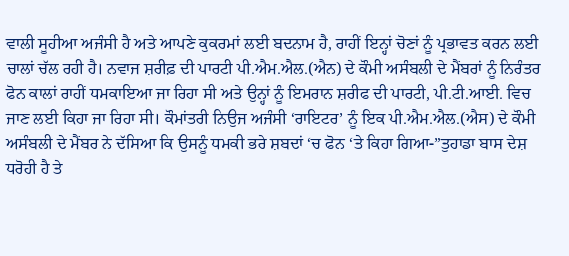ਵਾਲੀ ਸੂਹੀਆ ਅਜੰਸੀ ਹੈ ਅਤੇ ਆਪਣੇ ਕੁਕਰਮਾਂ ਲਈ ਬਦਨਾਮ ਹੈ, ਰਾਹੀਂ ਇਨ੍ਹਾਂ ਚੋਣਾਂ ਨੂੰ ਪ੍ਰਭਾਵਤ ਕਰਨ ਲਈ ਚਾਲਾਂ ਚੱਲ ਰਹੀ ਹੈ। ਨਵਾਜ ਸ਼ਰੀਫ਼ ਦੀ ਪਾਰਟੀ ਪੀ.ਐਮ.ਐਲ.(ਐਨ) ਦੇ ਕੌਮੀ ਅਸੰਬਲੀ ਦੇ ਮੈਂਬਰਾਂ ਨੂੰ ਨਿਰੰਤਰ ਫੋਨ ਕਾਲਾਂ ਰਾਹੀਂ ਧਮਕਾਇਆ ਜਾ ਰਿਹਾ ਸੀ ਅਤੇ ਉਨ੍ਹਾਂ ਨੂੰ ਇਮਰਾਨ ਸ਼ਰੀਫ ਦੀ ਪਾਰਟੀ, ਪੀ.ਟੀ.ਆਈ. ਵਿਚ ਜਾਣ ਲਈ ਕਿਹਾ ਜਾ ਰਿਹਾ ਸੀ। ਕੌਮਾਂਤਰੀ ਨਿਉਜ ਅਜੰਸੀ ‘ਰਾਇਟਰ’ ਨੂੰ ਇਕ ਪੀ.ਐਮ.ਐਲ.(ਐਸ) ਦੇ ਕੌਮੀ ਅਸੰਬਲੀ ਦੇ ਮੈਂਬਰ ਨੇ ਦੱਸਿਆ ਕਿ ਉਸਨੂੰ ਧਮਕੀ ਭਰੇ ਸ਼ਬਦਾਂ ‘ਚ ਫੋਨ ‘ਤੇ ਕਿਹਾ ਗਿਆ-”ਤੁਹਾਡਾ ਬਾਸ ਦੇਸ਼ ਧਰੋਹੀ ਹੈ ਤੇ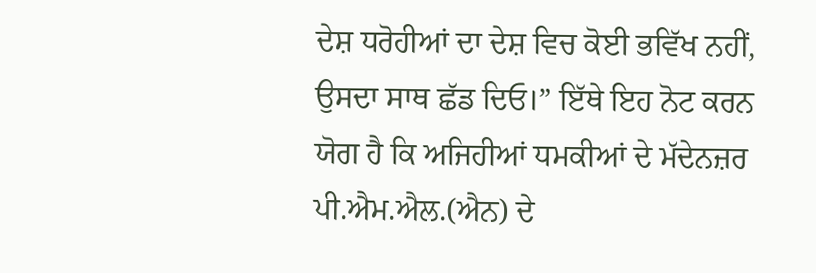ਦੇਸ਼ ਧਰੋਹੀਆਂ ਦਾ ਦੇਸ਼ ਵਿਚ ਕੋਈ ਭਵਿੱਖ ਨਹੀਂ, ਉਸਦਾ ਸਾਥ ਛੱਡ ਦਿਓ।” ਇੱਥੇ ਇਹ ਨੋਟ ਕਰਨ ਯੋਗ ਹੈ ਕਿ ਅਜਿਹੀਆਂ ਧਮਕੀਆਂ ਦੇ ਮੱਦੇਨਜ਼ਰ ਪੀ.ਐਮ.ਐਲ.(ਐਨ) ਦੇ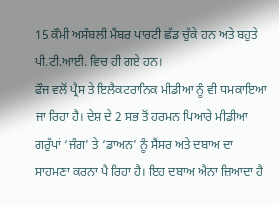15 ਕੌਮੀ ਅਸੰਬਲੀ ਮੈਂਬਰ ਪਾਰਟੀ ਛੱਡ ਚੁੱਕੇ ਹਨ ਅਤੇ ਬਹੁਤੇ ਪੀ.ਟੀ.ਆਈ. ਵਿਚ ਹੀ ਗਏ ਹਨ।
ਫੌਜ ਵਲੋਂ ਪ੍ਰੈਸ ਤੇ ਇਲੈਕਟਰਾਨਿਕ ਮੀਡੀਆ ਨੂੰ ਵੀ ਧਮਕਾਇਆ ਜਾ ਰਿਹਾ ਹੈ। ਦੇਸ਼ ਦੇ 2 ਸਭ ਤੋਂ ਹਰਮਨ ਪਿਆਰੇ ਮੀਡੀਆ ਗਰੁੱਪਾਂ ‘ਜੰਗ’ ਤੇ ‘ਡਾਅਨ’ ਨੂੰ ਸੈਂਸਰ ਅਤੇ ਦਬਾਅ ਦਾ ਸਾਹਮਣਾ ਕਰਨਾ ਪੈ ਰਿਹਾ ਹੈ। ਇਹ ਦਬਾਅ ਐਨਾ ਜ਼ਿਆਦਾ ਹੈ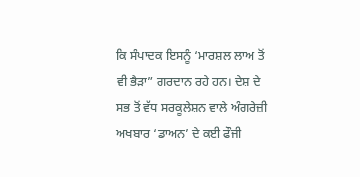ਕਿ ਸੰਪਾਦਕ ਇਸਨੂੰ ‘ਮਾਰਸ਼ਲ ਲਾਅ ਤੋਂ ਵੀ ਭੈੜਾ” ਗਰਦਾਨ ਰਹੇ ਹਨ। ਦੇਸ਼ ਦੇ ਸਭ ਤੋਂ ਵੱਧ ਸਰਕੂਲੇਸ਼ਨ ਵਾਲੇ ਅੰਗਰੇਜ਼ੀ ਅਖਬਾਰ ‘ਡਾਅਨ’ ਦੇ ਕਈ ਫੌਜੀ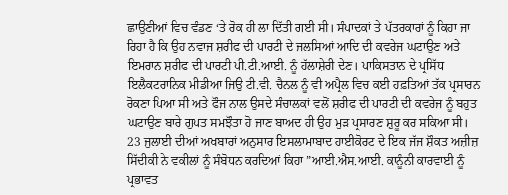ਛਾਉਣੀਆਂ ਵਿਚ ਵੰਡਣ ‘ਤੇ ਰੋਕ ਹੀ ਲਾ ਦਿੱਤੀ ਗਈ ਸੀ। ਸੰਪਾਦਕਾਂ ਤੇ ਪੱਤਰਕਾਰਾਂ ਨੂੰ ਕਿਹਾ ਜਾ ਰਿਹਾ ਹੈ ਕਿ ਉਹ ਨਵਾਜ ਸ਼ਰੀਫ ਦੀ ਪਾਰਟੀ ਦੇ ਜਲਸਿਆਂ ਆਦਿ ਦੀ ਕਵਰੇਜ ਘਟਾਉਣ ਅਤੇ ਇਮਰਾਨ ਸ਼ਰੀਫ ਦੀ ਪਾਰਟੀ ਪੀ.ਟੀ.ਆਈ. ਨੂੰ ਹੱਲਾਸ਼ੇਰੀ ਦੇਣ। ਪਾਕਿਸਤਾਨ ਦੇ ਪ੍ਰਸਿੱਧ ਇਲੈਕਟਰਾਨਿਕ ਮੀਡੀਆ ਜਿਉ ਟੀ.ਵੀ. ਚੈਨਲ ਨੂੰ ਵੀ ਅਪ੍ਰੈਲ ਵਿਚ ਕਈ ਹਫ਼ਤਿਆਂ ਤੱਕ ਪ੍ਰਸਾਰਨ ਰੋਕਣਾ ਪਿਆ ਸੀ ਅਤੇ ਫੌਜ ਨਾਲ ਉਸਦੇ ਸੰਚਾਲਕਾਂ ਵਲੋਂ ਸ਼ਰੀਫ ਦੀ ਪਾਰਟੀ ਦੀ ਕਵਰੇਜ ਨੂੰ ਬਹੁਤ ਘਟਾਉਣ ਬਾਰੇ ਗੁਪਤ ਸਮਝੌਤਾ ਹੋ ਜਾਣ ਬਾਅਦ ਹੀ ਉਹ ਮੁੜ ਪ੍ਰਸਾਰਣ ਸ਼ੁਰੂ ਕਰ ਸਕਿਆ ਸੀ। 23 ਜੁਲਾਈ ਦੀਆਂ ਅਖਬਾਰਾਂ ਅਨੁਸਾਰ ਇਸਲਾਮਾਬਾਦ ਹਾਈਕੋਰਟ ਦੇ ਇਕ ਜੱਜ ਸ਼ੌਕਤ ਅਜ਼ੀਜ਼ ਸਿੱਦੀਕੀ ਨੇ ਵਕੀਲਾਂ ਨੂੰ ਸੰਬੋਧਨ ਕਰਦਿਆਂ ਕਿਹਾ ”ਆਈ.ਐਸ.ਆਈ. ਕਾਨੂੰਨੀ ਕਾਰਵਾਈ ਨੂੰ ਪ੍ਰਭਾਵਤ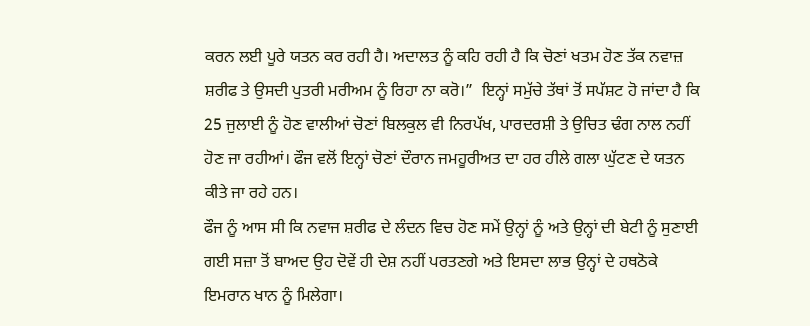ਕਰਨ ਲਈ ਪੂਰੇ ਯਤਨ ਕਰ ਰਹੀ ਹੈ। ਅਦਾਲਤ ਨੂੰ ਕਹਿ ਰਹੀ ਹੈ ਕਿ ਚੋਣਾਂ ਖਤਮ ਹੋਣ ਤੱਕ ਨਵਾਜ਼ ਸ਼ਰੀਫ ਤੇ ਉਸਦੀ ਪੁਤਰੀ ਮਰੀਅਮ ਨੂੰ ਰਿਹਾ ਨਾ ਕਰੋ।”  ਇਨ੍ਹਾਂ ਸਮੁੱਚੇ ਤੱਥਾਂ ਤੋਂ ਸਪੱਸ਼ਟ ਹੋ ਜਾਂਦਾ ਹੈ ਕਿ 25 ਜੁਲਾਈ ਨੂੰ ਹੋਣ ਵਾਲੀਆਂ ਚੋਣਾਂ ਬਿਲਕੁਲ ਵੀ ਨਿਰਪੱਖ, ਪਾਰਦਰਸ਼ੀ ਤੇ ਉਚਿਤ ਢੰਗ ਨਾਲ ਨਹੀਂ ਹੋਣ ਜਾ ਰਹੀਆਂ। ਫੌਜ ਵਲੋਂ ਇਨ੍ਹਾਂ ਚੋਣਾਂ ਦੌਰਾਨ ਜਮਹੂਰੀਅਤ ਦਾ ਹਰ ਹੀਲੇ ਗਲਾ ਘੁੱਟਣ ਦੇ ਯਤਨ ਕੀਤੇ ਜਾ ਰਹੇ ਹਨ।
ਫੌਜ ਨੂੰ ਆਸ ਸੀ ਕਿ ਨਵਾਜ ਸ਼ਰੀਫ ਦੇ ਲੰਦਨ ਵਿਚ ਹੋਣ ਸਮੇਂ ਉਨ੍ਹਾਂ ਨੂੰ ਅਤੇ ਉਨ੍ਹਾਂ ਦੀ ਬੇਟੀ ਨੂੰ ਸੁਣਾਈ ਗਈ ਸਜ਼ਾ ਤੋਂ ਬਾਅਦ ਉਹ ਦੋਵੇਂ ਹੀ ਦੇਸ਼ ਨਹੀਂ ਪਰਤਣਗੇ ਅਤੇ ਇਸਦਾ ਲਾਭ ਉਨ੍ਹਾਂ ਦੇ ਹਥਠੋਕੇ ਇਮਰਾਨ ਖਾਨ ਨੂੰ ਮਿਲੇਗਾ।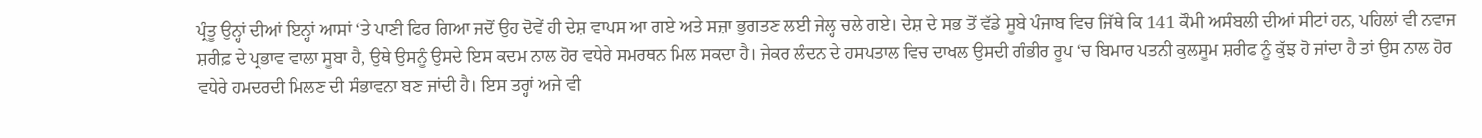ਪ੍ਰੰਤੂ ਉਨ੍ਹਾਂ ਦੀਆਂ ਇਨ੍ਹਾਂ ਆਸਾਂ ‘ਤੇ ਪਾਣੀ ਫਿਰ ਗਿਆ ਜਦੋਂ ਉਹ ਦੋਵੇਂ ਹੀ ਦੇਸ਼ ਵਾਪਸ ਆ ਗਏ ਅਤੇ ਸਜ਼ਾ ਭੁਗਤਣ ਲਈ ਜੇਲ੍ਹ ਚਲੇ ਗਏ। ਦੇਸ਼ ਦੇ ਸਭ ਤੋਂ ਵੱਡੇ ਸੂਬੇ ਪੰਜਾਬ ਵਿਚ ਜਿੱਥੇ ਕਿ 141 ਕੌਮੀ ਅਸੰਬਲੀ ਦੀਆਂ ਸੀਟਾਂ ਹਨ, ਪਹਿਲਾਂ ਵੀ ਨਵਾਜ ਸ਼ਰੀਫ਼ ਦੇ ਪ੍ਰਭਾਵ ਵਾਲਾ ਸੂਬਾ ਹੈ, ਉਥੇ ਉਸਨੂੰ ਉਸਦੇ ਇਸ ਕਦਮ ਨਾਲ ਹੋਰ ਵਧੇਰੇ ਸਮਰਥਨ ਮਿਲ ਸਕਦਾ ਹੈ। ਜੇਕਰ ਲੰਦਨ ਦੇ ਹਸਪਤਾਲ ਵਿਚ ਦਾਖਲ ਉਸਦੀ ਗੰਭੀਰ ਰੂਪ ‘ਚ ਬਿਮਾਰ ਪਤਨੀ ਕੁਲਸੂਮ ਸ਼ਰੀਫ ਨੂੰ ਕੁੱਝ ਹੋ ਜਾਂਦਾ ਹੈ ਤਾਂ ਉਸ ਨਾਲ ਹੋਰ ਵਧੇਰੇ ਹਮਦਰਦੀ ਮਿਲਣ ਦੀ ਸੰਭਾਵਨਾ ਬਣ ਜਾਂਦੀ ਹੈ। ਇਸ ਤਰ੍ਹਾਂ ਅਜੇ ਵੀ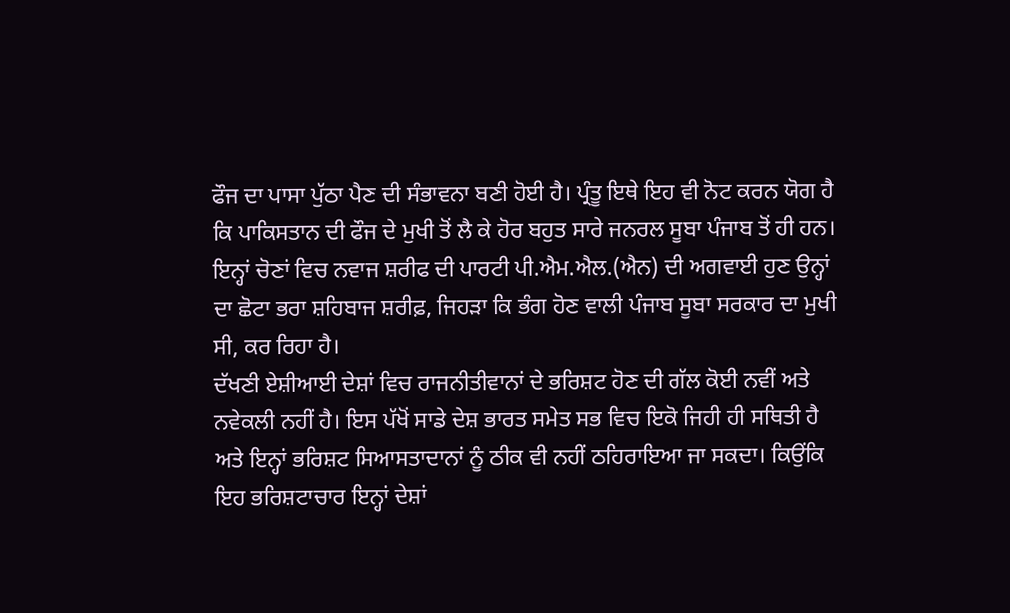ਫੌਜ ਦਾ ਪਾਸਾ ਪੁੱਠਾ ਪੈਣ ਦੀ ਸੰਭਾਵਨਾ ਬਣੀ ਹੋਈ ਹੈ। ਪ੍ਰੰਤੂ ਇਥੇ ਇਹ ਵੀ ਨੋਟ ਕਰਨ ਯੋਗ ਹੈ ਕਿ ਪਾਕਿਸਤਾਨ ਦੀ ਫੌਜ ਦੇ ਮੁਖੀ ਤੋਂ ਲੈ ਕੇ ਹੋਰ ਬਹੁਤ ਸਾਰੇ ਜਨਰਲ ਸੂਬਾ ਪੰਜਾਬ ਤੋਂ ਹੀ ਹਨ। ਇਨ੍ਹਾਂ ਚੋਣਾਂ ਵਿਚ ਨਵਾਜ ਸ਼ਰੀਫ ਦੀ ਪਾਰਟੀ ਪੀ.ਐਮ.ਐਲ.(ਐਨ) ਦੀ ਅਗਵਾਈ ਹੁਣ ਉਨ੍ਹਾਂ ਦਾ ਛੋਟਾ ਭਰਾ ਸ਼ਹਿਬਾਜ ਸ਼ਰੀਫ਼, ਜਿਹੜਾ ਕਿ ਭੰਗ ਹੋਣ ਵਾਲੀ ਪੰਜਾਬ ਸੂਬਾ ਸਰਕਾਰ ਦਾ ਮੁਖੀ ਸੀ, ਕਰ ਰਿਹਾ ਹੈ।
ਦੱਖਣੀ ਏਸ਼ੀਆਈ ਦੇਸ਼ਾਂ ਵਿਚ ਰਾਜਨੀਤੀਵਾਨਾਂ ਦੇ ਭਰਿਸ਼ਟ ਹੋਣ ਦੀ ਗੱਲ ਕੋਈ ਨਵੀਂ ਅਤੇ ਨਵੇਕਲੀ ਨਹੀਂ ਹੈ। ਇਸ ਪੱਖੋਂ ਸਾਡੇ ਦੇਸ਼ ਭਾਰਤ ਸਮੇਤ ਸਭ ਵਿਚ ਇਕੋ ਜਿਹੀ ਹੀ ਸਥਿਤੀ ਹੈ ਅਤੇ ਇਨ੍ਹਾਂ ਭਰਿਸ਼ਟ ਸਿਆਸਤਾਦਾਨਾਂ ਨੂੰ ਠੀਕ ਵੀ ਨਹੀਂ ਠਹਿਰਾਇਆ ਜਾ ਸਕਦਾ। ਕਿਉਂਕਿ ਇਹ ਭਰਿਸ਼ਟਾਚਾਰ ਇਨ੍ਹਾਂ ਦੇਸ਼ਾਂ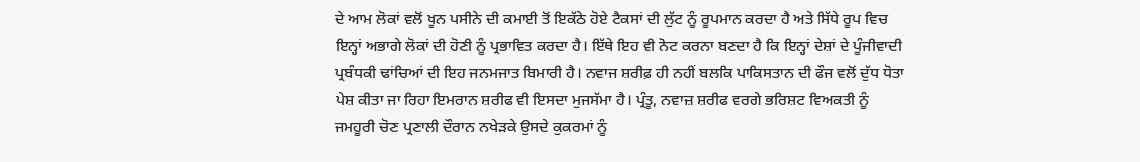ਦੇ ਆਮ ਲੋਕਾਂ ਵਲੋਂ ਖੂਨ ਪਸੀਨੇ ਦੀ ਕਮਾਈ ਤੋਂ ਇਕੱਠੇ ਹੋਏ ਟੈਕਸਾਂ ਦੀ ਲੁੱਟ ਨੂੰ ਰੂਪਮਾਨ ਕਰਦਾ ਹੈ ਅਤੇ ਸਿੱਧੇ ਰੂਪ ਵਿਚ ਇਨ੍ਹਾਂ ਅਭਾਗੇ ਲੋਕਾਂ ਦੀ ਹੋਣੀ ਨੂੰ ਪ੍ਰਭਾਵਿਤ ਕਰਦਾ ਹੈ। ਇੱਥੇ ਇਹ ਵੀ ਨੋਟ ਕਰਨਾ ਬਣਦਾ ਹੈ ਕਿ ਇਨ੍ਹਾਂ ਦੇਸ਼ਾਂ ਦੇ ਪੂੰਜੀਵਾਦੀ ਪ੍ਰਬੰਧਕੀ ਢਾਂਚਿਆਂ ਦੀ ਇਹ ਜਨਮਜਾਤ ਬਿਮਾਰੀ ਹੈ। ਨਵਾਜ ਸ਼ਰੀਫ਼ ਹੀ ਨਹੀਂ ਬਲਕਿ ਪਾਕਿਸਤਾਨ ਦੀ ਫੌਜ ਵਲੋਂ ਦੁੱਧ ਧੋਤਾ ਪੇਸ਼ ਕੀਤਾ ਜਾ ਰਿਹਾ ਇਮਰਾਨ ਸ਼ਰੀਫ ਵੀ ਇਸਦਾ ਮੁਜਸੱਮਾ ਹੈ। ਪ੍ਰੰਤੂ, ਨਵਾਜ਼ ਸ਼ਰੀਫ ਵਰਗੇ ਭਰਿਸ਼ਟ ਵਿਅਕਤੀ ਨੂੰ ਜਮਹੂਰੀ ਚੋਣ ਪ੍ਰਣਾਲੀ ਦੌਰਾਨ ਨਖੇੜਕੇ ਉਸਦੇ ਕੁਕਰਮਾਂ ਨੂੰ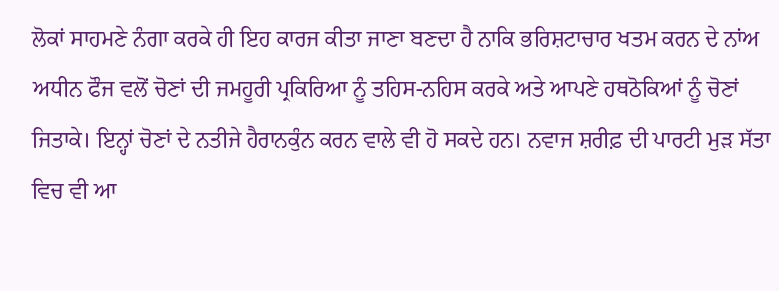ਲੋਕਾਂ ਸਾਹਮਣੇ ਨੰਗਾ ਕਰਕੇ ਹੀ ਇਹ ਕਾਰਜ ਕੀਤਾ ਜਾਣਾ ਬਣਦਾ ਹੈ ਨਾਕਿ ਭਰਿਸ਼ਟਾਚਾਰ ਖਤਮ ਕਰਨ ਦੇ ਨਾਂਅ ਅਧੀਨ ਫੌਜ ਵਲੋਂ ਚੋਣਾਂ ਦੀ ਜਮਹੂਰੀ ਪ੍ਰਕਿਰਿਆ ਨੂੰ ਤਹਿਸ-ਨਹਿਸ ਕਰਕੇ ਅਤੇ ਆਪਣੇ ਹਥਠੋਕਿਆਂ ਨੂੰ ਚੋਣਾਂ ਜਿਤਾਕੇ। ਇਨ੍ਹਾਂ ਚੋਣਾਂ ਦੇ ਨਤੀਜੇ ਹੈਰਾਨਕੁੰਨ ਕਰਨ ਵਾਲੇ ਵੀ ਹੋ ਸਕਦੇ ਹਨ। ਨਵਾਜ ਸ਼ਰੀਫ਼ ਦੀ ਪਾਰਟੀ ਮੁੜ ਸੱਤਾ ਵਿਚ ਵੀ ਆ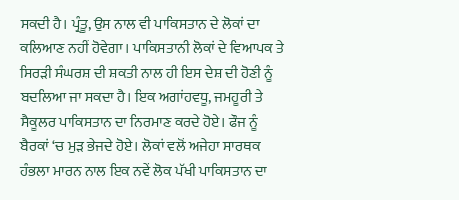ਸਕਦੀ ਹੈ। ਪ੍ਰੰਤੂ, ਉਸ ਨਾਲ ਵੀ ਪਾਕਿਸਤਾਨ ਦੇ ਲੋਕਾਂ ਦਾ ਕਲਿਆਣ ਨਹੀਂ ਹੋਵੇਗਾ। ਪਾਕਿਸਤਾਨੀ ਲੋਕਾਂ ਦੇ ਵਿਆਪਕ ਤੇ ਸਿਰੜੀ ਸੰਘਰਸ਼ ਦੀ ਸ਼ਕਤੀ ਨਾਲ ਹੀ ਇਸ ਦੇਸ਼ ਦੀ ਹੋਣੀ ਨੂੰ ਬਦਲਿਆ ਜਾ ਸਕਦਾ ਹੈ। ਇਕ ਅਗਾਂਹਵਧੂ, ਜਮਹੂਰੀ ਤੇ ਸੈਕੂਲਰ ਪਾਕਿਸਤਾਨ ਦਾ ਨਿਰਮਾਣ ਕਰਦੇ ਹੋਏ। ਫੌਜ ਨੂੰ ਬੈਰਕਾਂ ‘ਚ ਮੁੜ ਭੇਜਦੇ ਹੋਏ। ਲੋਕਾਂ ਵਲੋਂ ਅਜੇਹਾ ਸਾਰਥਕ ਹੰਭਲਾ ਮਾਰਨ ਨਾਲ ਇਕ ਨਵੇਂ ਲੋਕ ਪੱਖੀ ਪਾਕਿਸਤਾਨ ਦਾ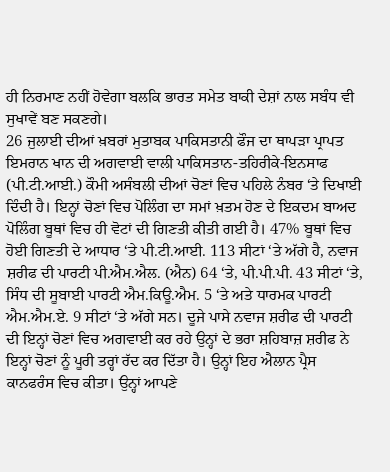ਹੀ ਨਿਰਮਾਣ ਨਹੀਂ ਹੋਵੇਗਾ ਬਲਕਿ ਭਾਰਤ ਸਮੇਤ ਬਾਕੀ ਦੇਸ਼ਾਂ ਨਾਲ ਸਬੰਧ ਵੀ ਸੁਖਾਵੇਂ ਬਣ ਸਕਣਗੇ।
26 ਜੁਲਾਈ ਦੀਆਂ ਖ਼ਬਰਾਂ ਮੁਤਾਬਕ ਪਾਕਿਸਤਾਨੀ ਫੌਜ ਦਾ ਥਾਪੜਾ ਪ੍ਰਾਪਤ ਇਮਰਾਨ ਖਾਨ ਦੀ ਅਗਵਾਈ ਵਾਲੀ ਪਾਕਿਸਤਾਨ-ਤਹਿਰੀਕੇ-ਇਨਸਾਫ (ਪੀ.ਟੀ.ਆਈ.) ਕੌਮੀ ਅਸੰਬਲੀ ਦੀਆਂ ਚੋਣਾਂ ਵਿਚ ਪਹਿਲੇ ਨੰਬਰ ‘ਤੇ ਦਿਖਾਈ ਦਿੰਦੀ ਹੈ। ਇਨ੍ਹਾਂ ਚੋਣਾਂ ਵਿਚ ਪੋਲਿੰਗ ਦਾ ਸਮਾਂ ਖ਼ਤਮ ਹੋਣ ਦੇ ਇਕਦਮ ਬਾਅਦ ਪੋਲਿੰਗ ਬੂਥਾਂ ਵਿਚ ਹੀ ਵੋਟਾਂ ਦੀ ਗਿਣਤੀ ਕੀਤੀ ਗਈ ਹੈ। 47% ਬੂਥਾਂ ਵਿਚ ਹੋਈ ਗਿਣਤੀ ਦੇ ਆਧਾਰ ‘ਤੇ ਪੀ.ਟੀ.ਆਈ. 113 ਸੀਟਾਂ ‘ਤੇ ਅੱਗੇ ਹੈ, ਨਵਾਜ ਸ਼ਰੀਫ ਦੀ ਪਾਰਟੀ ਪੀ.ਐਮ.ਐਲ. (ਐਨ) 64 ‘ਤੇ, ਪੀ.ਪੀ.ਪੀ. 43 ਸੀਟਾਂ ‘ਤੇ, ਸਿੰਧ ਦੀ ਸੂਬਾਈ ਪਾਰਟੀ ਐਮ.ਕਿਊ.ਐਮ. 5 ‘ਤੇ ਅਤੇ ਧਾਰਮਕ ਪਾਰਟੀ ਐਮ.ਐਮ.ਏ. 9 ਸੀਟਾਂ ‘ਤੇ ਅੱਗੇ ਸਨ। ਦੂਜੇ ਪਾਸੇ ਨਵਾਜ ਸ਼ਰੀਫ ਦੀ ਪਾਰਟੀ ਦੀ ਇਨ੍ਹਾਂ ਚੋਣਾਂ ਵਿਚ ਅਗਵਾਈ ਕਰ ਰਹੇ ਉਨ੍ਹਾਂ ਦੇ ਭਰਾ ਸ਼ਹਿਬਾਜ਼ ਸ਼ਰੀਫ ਨੇ ਇਨ੍ਹਾਂ ਚੋਣਾਂ ਨੂੰ ਪੂਰੀ ਤਰ੍ਹਾਂ ਰੱਦ ਕਰ ਦਿੱਤਾ ਹੈ। ਉਨ੍ਹਾਂ ਇਹ ਐਲਾਨ ਪ੍ਰੈਸ ਕਾਨਫਰੰਸ ਵਿਚ ਕੀਤਾ। ਉਨ੍ਹਾਂ ਆਪਣੇ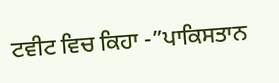ਟਵੀਟ ਵਿਚ ਕਿਹਾ -”ਪਾਕਿਸਤਾਨ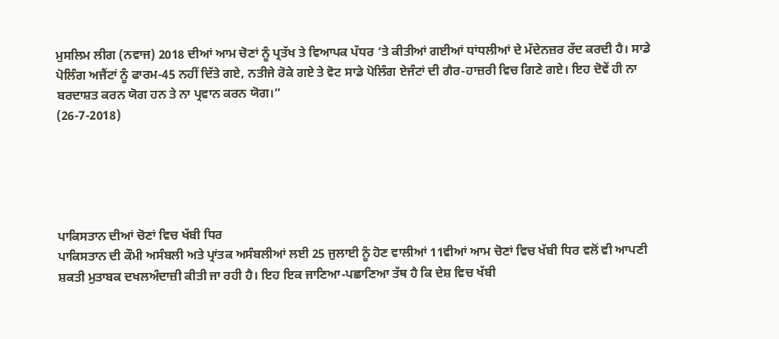ਮੁਸਲਿਮ ਲੀਗ (ਨਵਾਜ) 2018 ਦੀਆਂ ਆਮ ਚੋਣਾਂ ਨੂੰ ਪ੍ਰਤੱਖ ਤੇ ਵਿਆਪਕ ਪੱਧਰ ‘ਤੇ ਕੀਤੀਆਂ ਗਈਆਂ ਧਾਂਧਲੀਆਂ ਦੇ ਮੱਦੇਨਜ਼ਰ ਰੱਦ ਕਰਦੀ ਹੈ। ਸਾਡੇ ਪੋਲਿੰਗ ਅਜੈਂਟਾਂ ਨੂੰ ਫਾਰਮ-45 ਨਹੀਂ ਦਿੱਤੇ ਗਏ, ਨਤੀਜੇ ਰੋਕੇ ਗਏ ਤੇ ਵੋਟ ਸਾਡੇ ਪੋਲਿੰਗ ਏਜੰਟਾਂ ਦੀ ਗੈਰ-ਹਾਜ਼ਰੀ ਵਿਚ ਗਿਣੇ ਗਏ। ਇਹ ਦੋਵੇਂ ਹੀ ਨਾ ਬਰਦਾਸ਼ਤ ਕਰਨ ਯੋਗ ਹਨ ਤੇ ਨਾ ਪ੍ਰਵਾਨ ਕਰਨ ਯੋਗ।”
(26-7-2018)





ਪਾਕਿਸਤਾਨ ਦੀਆਂ ਚੋਣਾਂ ਵਿਚ ਖੱਬੀ ਧਿਰ
ਪਾਕਿਸਤਾਨ ਦੀ ਕੌਮੀ ਅਸੰਬਲੀ ਅਤੇ ਪ੍ਰਾਂਤਕ ਅਸੰਬਲੀਆਂ ਲਈ 25 ਜੁਲਾਈ ਨੂੰ ਹੋਣ ਵਾਲੀਆਂ 11ਵੀਆਂ ਆਮ ਚੋਣਾਂ ਵਿਚ ਖੱਬੀ ਧਿਰ ਵਲੋਂ ਵੀ ਆਪਣੀ ਸ਼ਕਤੀ ਮੁਤਾਬਕ ਦਖਲਅੰਦਾਜ਼ੀ ਕੀਤੀ ਜਾ ਰਹੀ ਹੈ। ਇਹ ਇਕ ਜਾਣਿਆ-ਪਛਾਣਿਆ ਤੱਥ ਹੈ ਕਿ ਦੇਸ਼ ਵਿਚ ਖੱਬੀ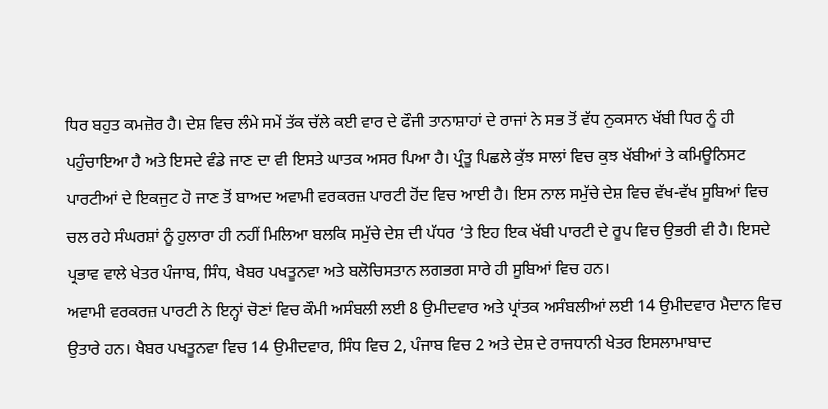ਧਿਰ ਬਹੁਤ ਕਮਜ਼ੋਰ ਹੈ। ਦੇਸ਼ ਵਿਚ ਲੰਮੇ ਸਮੇਂ ਤੱਕ ਚੱਲੇ ਕਈ ਵਾਰ ਦੇ ਫੌਜੀ ਤਾਨਾਸ਼ਾਹਾਂ ਦੇ ਰਾਜਾਂ ਨੇ ਸਭ ਤੋਂ ਵੱਧ ਨੁਕਸਾਨ ਖੱਬੀ ਧਿਰ ਨੂੰ ਹੀ ਪਹੁੰਚਾਇਆ ਹੈ ਅਤੇ ਇਸਦੇ ਵੰਡੇ ਜਾਣ ਦਾ ਵੀ ਇਸਤੇ ਘਾਤਕ ਅਸਰ ਪਿਆ ਹੈ। ਪ੍ਰੰਤੂ ਪਿਛਲੇ ਕੁੱਝ ਸਾਲਾਂ ਵਿਚ ਕੁਝ ਖੱਬੀਆਂ ਤੇ ਕਮਿਊਨਿਸਟ ਪਾਰਟੀਆਂ ਦੇ ਇਕਜੁਟ ਹੋ ਜਾਣ ਤੋਂ ਬਾਅਦ ਅਵਾਮੀ ਵਰਕਰਜ਼ ਪਾਰਟੀ ਹੋਂਦ ਵਿਚ ਆਈ ਹੈ। ਇਸ ਨਾਲ ਸਮੁੱਚੇ ਦੇਸ਼ ਵਿਚ ਵੱਖ-ਵੱਖ ਸੂਬਿਆਂ ਵਿਚ ਚਲ ਰਹੇ ਸੰਘਰਸ਼ਾਂ ਨੂੰ ਹੁਲਾਰਾ ਹੀ ਨਹੀਂ ਮਿਲਿਆ ਬਲਕਿ ਸਮੁੱਚੇ ਦੇਸ਼ ਦੀ ਪੱਧਰ ‘ਤੇ ਇਹ ਇਕ ਖੱਬੀ ਪਾਰਟੀ ਦੇ ਰੂਪ ਵਿਚ ਉਭਰੀ ਵੀ ਹੈ। ਇਸਦੇ ਪ੍ਰਭਾਵ ਵਾਲੇ ਖੇਤਰ ਪੰਜਾਬ, ਸਿੰਧ, ਖੈਬਰ ਪਖਤੂਨਵਾ ਅਤੇ ਬਲੋਚਿਸਤਾਨ ਲਗਭਗ ਸਾਰੇ ਹੀ ਸੂਬਿਆਂ ਵਿਚ ਹਨ।
ਅਵਾਮੀ ਵਰਕਰਜ਼ ਪਾਰਟੀ ਨੇ ਇਨ੍ਹਾਂ ਚੋਣਾਂ ਵਿਚ ਕੌਮੀ ਅਸੰਬਲੀ ਲਈ 8 ਉਮੀਦਵਾਰ ਅਤੇ ਪ੍ਰਾਂਤਕ ਅਸੰਬਲੀਆਂ ਲਈ 14 ਉਮੀਦਵਾਰ ਮੈਦਾਨ ਵਿਚ ਉਤਾਰੇ ਹਨ। ਖੈਬਰ ਪਖਤੂਨਵਾ ਵਿਚ 14 ਉਮੀਦਵਾਰ, ਸਿੰਧ ਵਿਚ 2, ਪੰਜਾਬ ਵਿਚ 2 ਅਤੇ ਦੇਸ਼ ਦੇ ਰਾਜਧਾਨੀ ਖੇਤਰ ਇਸਲਾਮਾਬਾਦ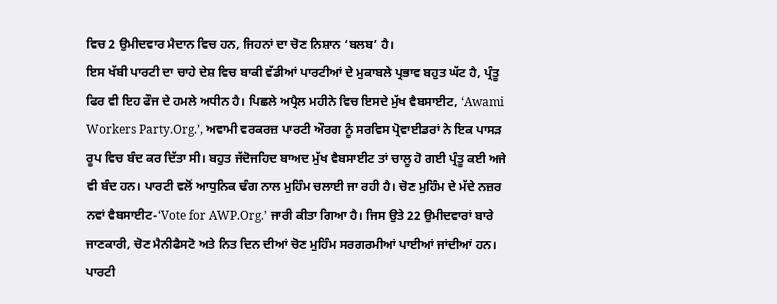ਵਿਚ 2 ਉਮੀਦਵਾਰ ਮੈਦਾਨ ਵਿਚ ਹਨ, ਜਿਹਨਾਂ ਦਾ ਚੋਣ ਨਿਸ਼ਾਨ ‘ਬਲਬ’ ਹੈ।
ਇਸ ਖੱਬੀ ਪਾਰਟੀ ਦਾ ਚਾਹੇ ਦੇਸ਼ ਵਿਚ ਬਾਕੀ ਵੱਡੀਆਂ ਪਾਰਟੀਆਂ ਦੇ ਮੁਕਾਬਲੇ ਪ੍ਰਭਾਵ ਬਹੁਤ ਘੱਟ ਹੈ, ਪ੍ਰੰਤੂ ਫਿਰ ਵੀ ਇਹ ਫੌਜ ਦੇ ਹਮਲੇ ਅਧੀਨ ਹੈ। ਪਿਛਲੇ ਅਪ੍ਰੈਲ ਮਹੀਨੇ ਵਿਚ ਇਸਦੇ ਮੁੱਖ ਵੈਬਸਾਈਟ, ‘Awami Workers Party.Org.’, ਅਵਾਮੀ ਵਰਕਰਜ਼ ਪਾਰਟੀ ਔਰਗ ਨੂੰ ਸਰਵਿਸ ਪ੍ਰੋਵਾਈਡਰਾਂ ਨੇ ਇਕ ਪਾਸੜ ਰੂਪ ਵਿਚ ਬੰਦ ਕਰ ਦਿੱਤਾ ਸੀ। ਬਹੁਤ ਜੱਦੋਜਹਿਦ ਬਾਅਦ ਮੁੱਖ ਵੈਬਸਾਈਟ ਤਾਂ ਚਾਲੂ ਹੋ ਗਈ ਪ੍ਰੰਤੂ ਕਈ ਅਜੇ ਵੀ ਬੰਦ ਹਨ। ਪਾਰਟੀ ਵਲੋਂ ਆਧੁਨਿਕ ਢੰਗ ਨਾਲ ਮੁਹਿੰਮ ਚਲਾਈ ਜਾ ਰਹੀ ਹੈ। ਚੋਣ ਮੁਹਿੰਮ ਦੇ ਮੱਦੇ ਨਜ਼ਰ ਨਵਾਂ ਵੈਬਸਾਈਟ-‘Vote for AWP.Org.’ ਜਾਰੀ ਕੀਤਾ ਗਿਆ ਹੈ। ਜਿਸ ਉਤੇ 22 ਉਮੀਦਵਾਰਾਂ ਬਾਰੇ ਜਾਣਕਾਰੀ, ਚੋਣ ਮੈਨੀਫੈਸਟੋ ਅਤੇ ਨਿਤ ਦਿਨ ਦੀਆਂ ਚੋਣ ਮੁਹਿੰਮ ਸਰਗਰਮੀਆਂ ਪਾਈਆਂ ਜਾਂਦੀਆਂ ਹਨ।
ਪਾਰਟੀ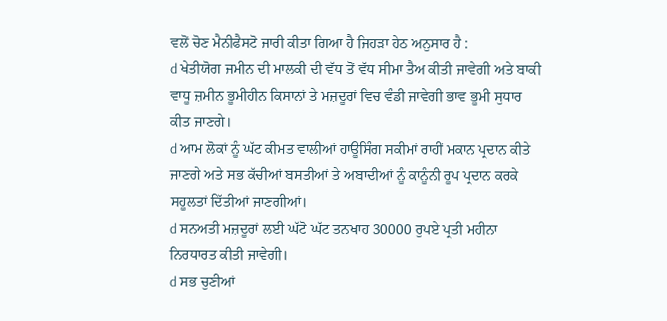ਵਲੋਂ ਚੋਣ ਮੈਨੀਫੈਸਟੋ ਜਾਰੀ ਕੀਤਾ ਗਿਆ ਹੈ ਜਿਹੜਾ ਹੇਠ ਅਨੁਸਾਰ ਹੈ :
d ਖੇਤੀਯੋਗ ਜਮੀਨ ਦੀ ਮਾਲਕੀ ਦੀ ਵੱਧ ਤੋਂ ਵੱਧ ਸੀਮਾ ਤੈਅ ਕੀਤੀ ਜਾਵੇਗੀ ਅਤੇ ਬਾਕੀ ਵਾਧੂ ਜ਼ਮੀਨ ਭੂਮੀਹੀਨ ਕਿਸਾਨਾਂ ਤੇ ਮਜ਼ਦੂਰਾਂ ਵਿਚ ਵੰਡੀ ਜਾਵੇਗੀ ਭਾਵ ਭੂਮੀ ਸੁਧਾਰ ਕੀਤ ਜਾਣਗੇ।
d ਆਮ ਲੋਕਾਂ ਨੂੰ ਘੱਟ ਕੀਮਤ ਵਾਲੀਆਂ ਹਾਊਸਿੰਗ ਸਕੀਮਾਂ ਰਾਹੀਂ ਮਕਾਨ ਪ੍ਰਦਾਨ ਕੀਤੇ ਜਾਣਗੇ ਅਤੇ ਸਭ ਕੱਚੀਆਂ ਬਸਤੀਆਂ ਤੇ ਅਬਾਦੀਆਂ ਨੂੰ ਕਾਨੂੰਨੀ ਰੂਪ ਪ੍ਰਦਾਨ ਕਰਕੇ ਸਹੂਲਤਾਂ ਦਿੱਤੀਆਂ ਜਾਣਗੀਆਂ।
d ਸਨਅਤੀ ਮਜ਼ਦੂਰਾਂ ਲਈ ਘੱਟੋ ਘੱਟ ਤਨਖਾਹ 30000 ਰੁਪਏ ਪ੍ਰਤੀ ਮਹੀਨਾ ਨਿਰਧਾਰਤ ਕੀਤੀ ਜਾਵੇਗੀ।
d ਸਭ ਚੁਣੀਆਂ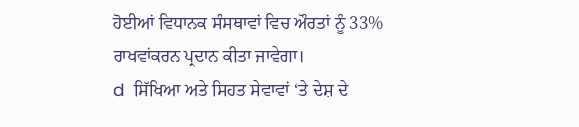ਹੋਈਆਂ ਵਿਧਾਨਕ ਸੰਸਥਾਵਾਂ ਵਿਚ ਔਰਤਾਂ ਨੂੰ 33% ਰਾਖਵਾਂਕਰਨ ਪ੍ਰਦਾਨ ਕੀਤਾ ਜਾਵੇਗਾ।
d  ਸਿੱਖਿਆ ਅਤੇ ਸਿਹਤ ਸੇਵਾਵਾਂ ‘ਤੇ ਦੇਸ਼ ਦੇ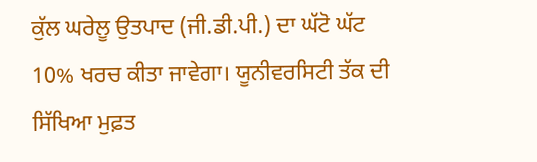ਕੁੱਲ ਘਰੇਲੂ ਉਤਪਾਦ (ਜੀ.ਡੀ.ਪੀ.) ਦਾ ਘੱਟੋ ਘੱਟ 10% ਖਰਚ ਕੀਤਾ ਜਾਵੇਗਾ। ਯੂਨੀਵਰਸਿਟੀ ਤੱਕ ਦੀ ਸਿੱਖਿਆ ਮੁਫ਼ਤ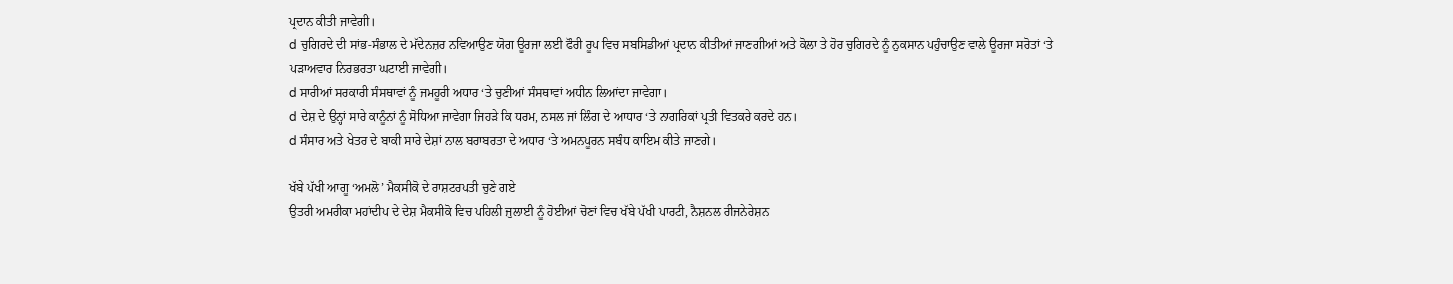ਪ੍ਰਦਾਨ ਕੀਤੀ ਜਾਵੇਗੀ।
d ਚੁਗਿਰਦੇ ਦੀ ਸਾਂਭ-ਸੰਭਾਲ ਦੇ ਮੱਦੇਨਜ਼ਰ ਨਵਿਆਉਣ ਯੋਗ ਊਰਜਾ ਲਈ ਫੌਰੀ ਰੂਪ ਵਿਚ ਸਬਸਿਡੀਆਂ ਪ੍ਰਦਾਨ ਕੀਤੀਆਂ ਜਾਣਗੀਆਂ ਅਤੇ ਕੋਲਾ ਤੇ ਹੋਰ ਚੁਗਿਰਦੇ ਨੂੰ ਨੁਕਸਾਨ ਪਹੁੰਚਾਉਣ ਵਾਲੇ ਊਰਜਾ ਸਰੋਤਾਂ ‘ਤੇ ਪੜਾਅਵਾਰ ਨਿਰਭਰਤਾ ਘਟਾਈ ਜਾਵੇਗੀ।
d ਸਾਰੀਆਂ ਸਰਕਾਰੀ ਸੰਸਥਾਵਾਂ ਨੂੰ ਜਮਹੂਰੀ ਅਧਾਰ ‘ਤੇ ਚੁਣੀਆਂ ਸੰਸਥਾਵਾਂ ਅਧੀਨ ਲਿਆਂਦਾ ਜਾਵੇਗਾ।
d ਦੇਸ਼ ਦੇ ਉਨ੍ਹਾਂ ਸਾਰੇ ਕਾਨੂੰਨਾਂ ਨੂੰ ਸੋਧਿਆ ਜਾਵੇਗਾ ਜਿਹੜੇ ਕਿ ਧਰਮ, ਨਸਲ ਜਾਂ ਲਿੰਗ ਦੇ ਆਧਾਰ ‘ਤੇ ਨਾਗਰਿਕਾਂ ਪ੍ਰਤੀ ਵਿਤਕਰੇ ਕਰਦੇ ਹਨ।
d ਸੰਸਾਰ ਅਤੇ ਖੇਤਰ ਦੇ ਬਾਕੀ ਸਾਰੇ ਦੇਸ਼ਾਂ ਨਾਲ ਬਰਾਬਰਤਾ ਦੇ ਅਧਾਰ ‘ਤੇ ਅਮਨਪੂਰਨ ਸਬੰਧ ਕਾਇਮ ਕੀਤੇ ਜਾਣਗੇ।

ਖੱਬੇ ਪੱਖੀ ਆਗੂ ‘ਅਮਲੋ’ ਮੈਕਸੀਕੋ ਦੇ ਰਾਸ਼ਟਰਪਤੀ ਚੁਣੇ ਗਏ
ਉਤਰੀ ਅਮਰੀਕਾ ਮਹਾਂਦੀਪ ਦੇ ਦੇਸ਼ ਮੈਕਸੀਕੋ ਵਿਚ ਪਹਿਲੀ ਜੁਲਾਈ ਨੂੰ ਹੋਈਆਂ ਚੋਣਾਂ ਵਿਚ ਖੱਬੇ ਪੱਖੀ ਪਾਰਟੀ, ਨੈਸ਼ਨਲ ਰੀਜਨੇਰੇਸ਼ਨ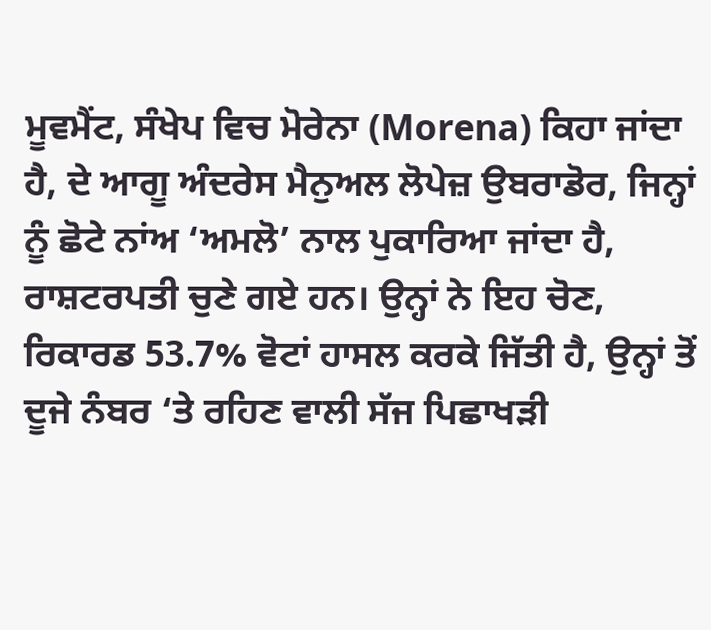ਮੂਵਮੈਂਟ, ਸੰਖੇਪ ਵਿਚ ਮੋਰੇਨਾ (Morena) ਕਿਹਾ ਜਾਂਦਾ ਹੈ, ਦੇ ਆਗੂ ਅੰਦਰੇਸ ਮੈਨੁਅਲ ਲੋਪੇਜ਼ ਉਬਰਾਡੋਰ, ਜਿਨ੍ਹਾਂ ਨੂੰ ਛੋਟੇ ਨਾਂਅ ‘ਅਮਲੋ’ ਨਾਲ ਪੁਕਾਰਿਆ ਜਾਂਦਾ ਹੈ, ਰਾਸ਼ਟਰਪਤੀ ਚੁਣੇ ਗਏ ਹਨ। ਉਨ੍ਹਾਂ ਨੇ ਇਹ ਚੋਣ, ਰਿਕਾਰਡ 53.7% ਵੋਟਾਂ ਹਾਸਲ ਕਰਕੇ ਜਿੱਤੀ ਹੈ, ਉਨ੍ਹਾਂ ਤੋਂ ਦੂਜੇ ਨੰਬਰ ‘ਤੇ ਰਹਿਣ ਵਾਲੀ ਸੱਜ ਪਿਛਾਖੜੀ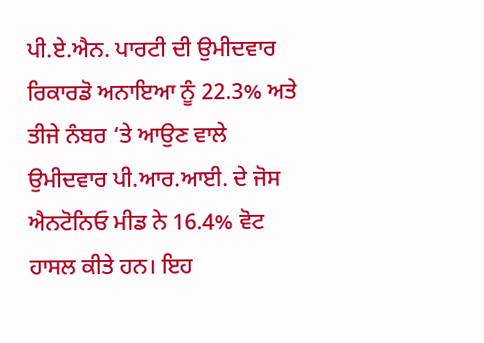ਪੀ.ਏ.ਐਨ. ਪਾਰਟੀ ਦੀ ਉਮੀਦਵਾਰ ਰਿਕਾਰਡੋ ਅਨਾਇਆ ਨੂੰ 22.3% ਅਤੇ ਤੀਜੇ ਨੰਬਰ ‘ਤੇ ਆਉਣ ਵਾਲੇ ਉਮੀਦਵਾਰ ਪੀ.ਆਰ.ਆਈ. ਦੇ ਜੋਸ ਐਨਟੋਨਿਓ ਮੀਡ ਨੇ 16.4% ਵੋਟ ਹਾਸਲ ਕੀਤੇ ਹਨ। ਇਹ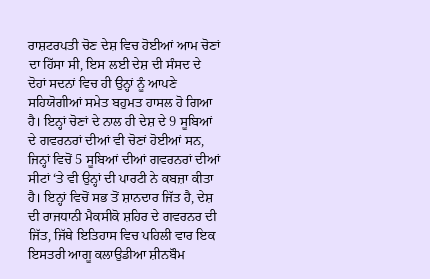ਰਾਸ਼ਟਰਪਤੀ ਚੋਣ ਦੇਸ਼ ਵਿਚ ਹੋਈਆਂ ਆਮ ਚੋਣਾਂ ਦਾ ਹਿੱਸਾ ਸੀ, ਇਸ ਲਈ ਦੇਸ਼ ਦੀ ਸੰਸਦ ਦੇ ਦੋਹਾਂ ਸਦਨਾਂ ਵਿਚ ਹੀ ਉਨ੍ਹਾਂ ਨੂੰ ਆਪਣੇ ਸਹਿਯੋਗੀਆਂ ਸਮੇਤ ਬਹੁਮਤ ਹਾਸਲ ਹੋ ਗਿਆ ਹੈ। ਇਨ੍ਹਾਂ ਚੋਣਾਂ ਦੇ ਨਾਲ ਹੀ ਦੇਸ਼ ਦੇ 9 ਸੂਬਿਆਂ ਦੇ ਗਵਰਨਰਾਂ ਦੀਆਂ ਵੀ ਚੋਣਾਂ ਹੋਈਆਂ ਸਨ, ਜਿਨ੍ਹਾਂ ਵਿਚੋਂ 5 ਸੂਬਿਆਂ ਦੀਆਂ ਗਵਰਨਰਾਂ ਦੀਆਂ ਸੀਟਾਂ ‘ਤੇ ਵੀ ਉਨ੍ਹਾਂ ਦੀ ਪਾਰਟੀ ਨੇ ਕਬਜ਼ਾ ਕੀਤਾ ਹੈ। ਇਨ੍ਹਾਂ ਵਿਚੋਂ ਸਭ ਤੋਂ ਸ਼ਾਨਦਾਰ ਜਿੱਤ ਹੈ, ਦੇਸ਼ ਦੀ ਰਾਜਧਾਨੀ ਮੈਕਸੀਕੋ ਸ਼ਹਿਰ ਦੇ ਗਵਰਨਰ ਦੀ ਜਿੱਤ, ਜਿੱਥੇ ਇਤਿਹਾਸ ਵਿਚ ਪਹਿਲੀ ਵਾਰ ਇਕ ਇਸਤਰੀ ਆਗੂ ਕਲਾਉਡੀਆ ਸ਼ੀਨਬੌਮ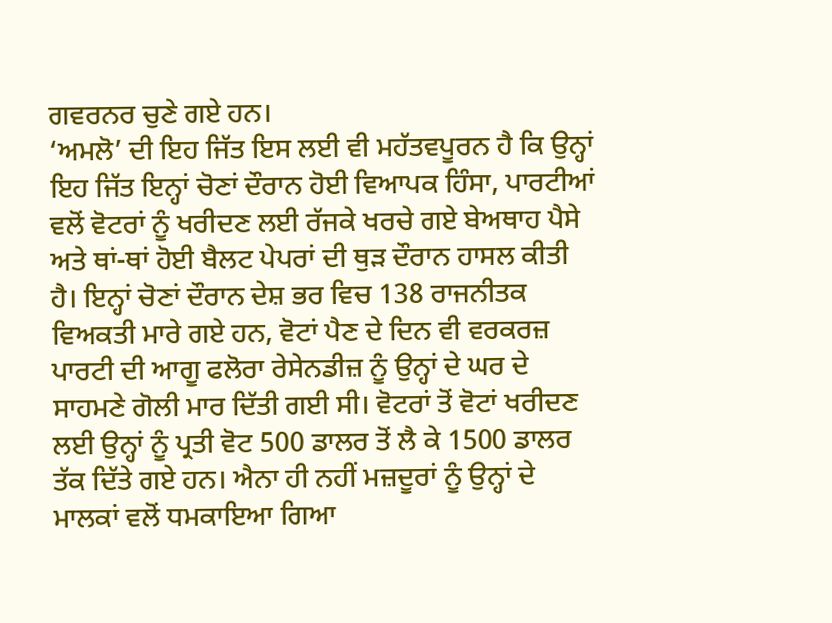ਗਵਰਨਰ ਚੁਣੇ ਗਏ ਹਨ।
‘ਅਮਲੋ’ ਦੀ ਇਹ ਜਿੱਤ ਇਸ ਲਈ ਵੀ ਮਹੱਤਵਪੂਰਨ ਹੈ ਕਿ ਉਨ੍ਹਾਂ ਇਹ ਜਿੱਤ ਇਨ੍ਹਾਂ ਚੋਣਾਂ ਦੌਰਾਨ ਹੋਈ ਵਿਆਪਕ ਹਿੰਸਾ, ਪਾਰਟੀਆਂ ਵਲੋਂ ਵੋਟਰਾਂ ਨੂੰ ਖਰੀਦਣ ਲਈ ਰੱਜਕੇ ਖਰਚੇ ਗਏ ਬੇਅਥਾਹ ਪੈਸੇ ਅਤੇ ਥਾਂ-ਥਾਂ ਹੋਈ ਬੈਲਟ ਪੇਪਰਾਂ ਦੀ ਥੁੜ ਦੌਰਾਨ ਹਾਸਲ ਕੀਤੀ ਹੈ। ਇਨ੍ਹਾਂ ਚੋਣਾਂ ਦੌਰਾਨ ਦੇਸ਼ ਭਰ ਵਿਚ 138 ਰਾਜਨੀਤਕ ਵਿਅਕਤੀ ਮਾਰੇ ਗਏ ਹਨ, ਵੋਟਾਂ ਪੈਣ ਦੇ ਦਿਨ ਵੀ ਵਰਕਰਜ਼ ਪਾਰਟੀ ਦੀ ਆਗੂ ਫਲੋਰਾ ਰੇਸੇਨਡੀਜ਼ ਨੂੰ ਉਨ੍ਹਾਂ ਦੇ ਘਰ ਦੇ ਸਾਹਮਣੇ ਗੋਲੀ ਮਾਰ ਦਿੱਤੀ ਗਈ ਸੀ। ਵੋਟਰਾਂ ਤੋਂ ਵੋਟਾਂ ਖਰੀਦਣ ਲਈ ਉਨ੍ਹਾਂ ਨੂੰ ਪ੍ਰਤੀ ਵੋਟ 500 ਡਾਲਰ ਤੋਂ ਲੈ ਕੇ 1500 ਡਾਲਰ ਤੱਕ ਦਿੱਤੇ ਗਏ ਹਨ। ਐਨਾ ਹੀ ਨਹੀਂ ਮਜ਼ਦੂਰਾਂ ਨੂੰ ਉਨ੍ਹਾਂ ਦੇ ਮਾਲਕਾਂ ਵਲੋਂ ਧਮਕਾਇਆ ਗਿਆ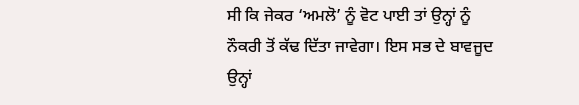ਸੀ ਕਿ ਜੇਕਰ ‘ਅਮਲੋ’ ਨੂੰ ਵੋਟ ਪਾਈ ਤਾਂ ਉਨ੍ਹਾਂ ਨੂੰ ਨੌਕਰੀ ਤੋਂ ਕੱਢ ਦਿੱਤਾ ਜਾਵੇਗਾ। ਇਸ ਸਭ ਦੇ ਬਾਵਜੂਦ ਉਨ੍ਹਾਂ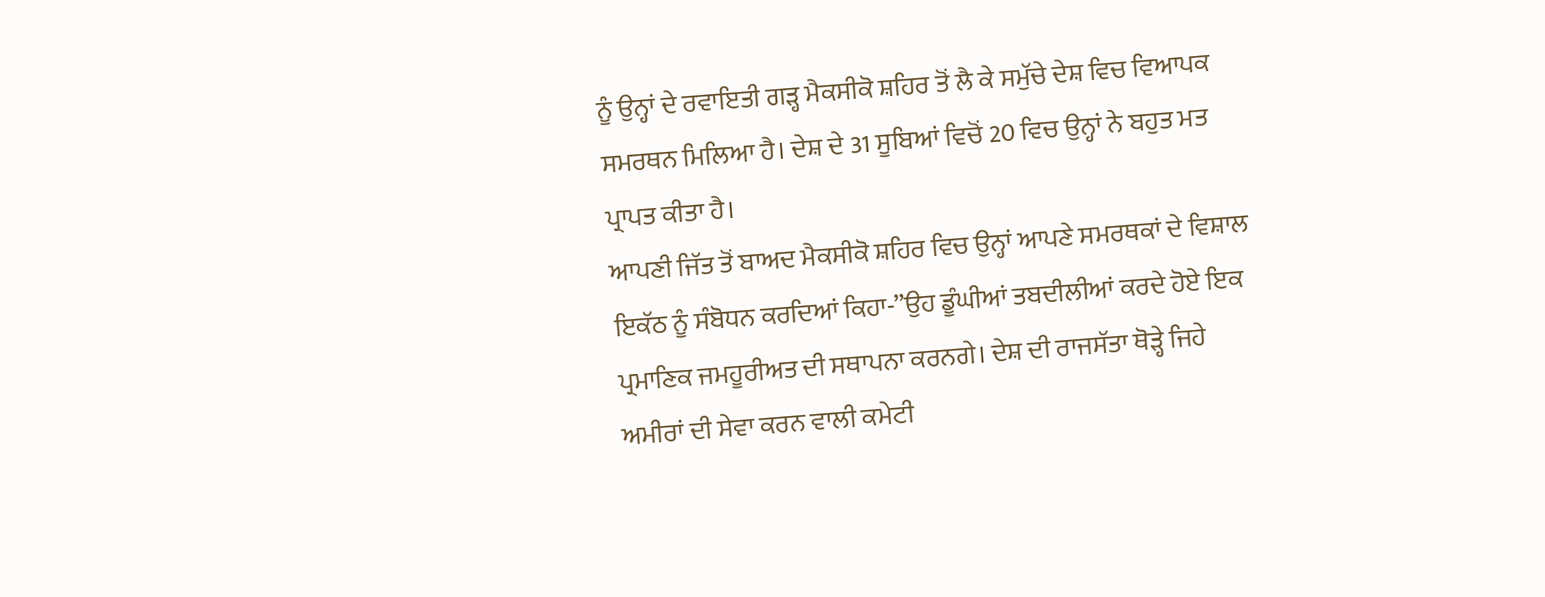ਨੂੰ ਉਨ੍ਹਾਂ ਦੇ ਰਵਾਇਤੀ ਗੜ੍ਹ ਮੈਕਸੀਕੋ ਸ਼ਹਿਰ ਤੋਂ ਲੈ ਕੇ ਸਮੁੱਚੇ ਦੇਸ਼ ਵਿਚ ਵਿਆਪਕ ਸਮਰਥਨ ਮਿਲਿਆ ਹੈ। ਦੇਸ਼ ਦੇ 31 ਸੂਬਿਆਂ ਵਿਚੋਂ 20 ਵਿਚ ਉਨ੍ਹਾਂ ਨੇ ਬਹੁਤ ਮਤ ਪ੍ਰਾਪਤ ਕੀਤਾ ਹੈ।
ਆਪਣੀ ਜਿੱਤ ਤੋਂ ਬਾਅਦ ਮੈਕਸੀਕੋ ਸ਼ਹਿਰ ਵਿਚ ਉਨ੍ਹਾਂ ਆਪਣੇ ਸਮਰਥਕਾਂ ਦੇ ਵਿਸ਼ਾਲ ਇਕੱਠ ਨੂੰ ਸੰਬੋਧਨ ਕਰਦਿਆਂ ਕਿਹਾ-”ਉਹ ਡੂੰਘੀਆਂ ਤਬਦੀਲੀਆਂ ਕਰਦੇ ਹੋਏ ਇਕ ਪ੍ਰਮਾਣਿਕ ਜਮਹੂਰੀਅਤ ਦੀ ਸਥਾਪਨਾ ਕਰਨਗੇ। ਦੇਸ਼ ਦੀ ਰਾਜਸੱਤਾ ਥੋੜ੍ਹੇ ਜਿਹੇ ਅਮੀਰਾਂ ਦੀ ਸੇਵਾ ਕਰਨ ਵਾਲੀ ਕਮੇਟੀ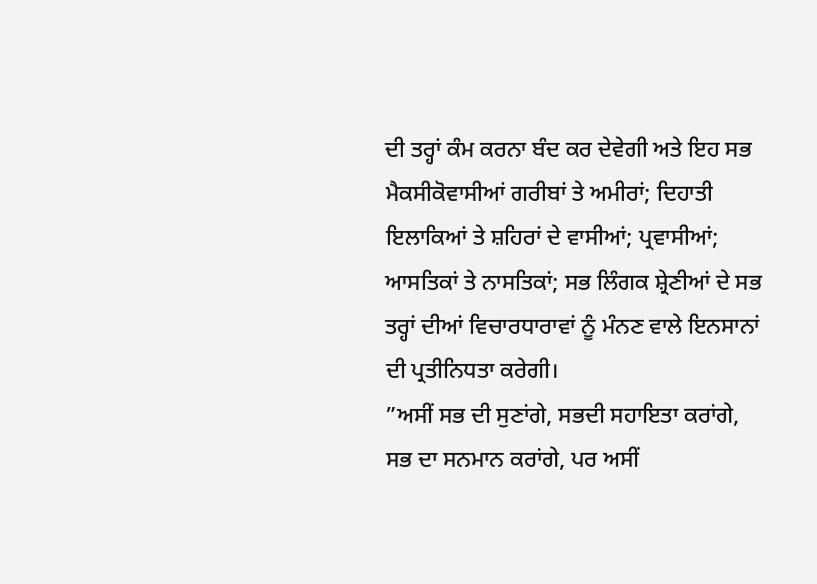ਦੀ ਤਰ੍ਹਾਂ ਕੰਮ ਕਰਨਾ ਬੰਦ ਕਰ ਦੇਵੇਗੀ ਅਤੇ ਇਹ ਸਭ ਮੈਕਸੀਕੋਵਾਸੀਆਂ ਗਰੀਬਾਂ ਤੇ ਅਮੀਰਾਂ; ਦਿਹਾਤੀ ਇਲਾਕਿਆਂ ਤੇ ਸ਼ਹਿਰਾਂ ਦੇ ਵਾਸੀਆਂ; ਪ੍ਰਵਾਸੀਆਂ; ਆਸਤਿਕਾਂ ਤੇ ਨਾਸਤਿਕਾਂ; ਸਭ ਲਿੰਗਕ ਸ਼੍ਰੇਣੀਆਂ ਦੇ ਸਭ ਤਰ੍ਹਾਂ ਦੀਆਂ ਵਿਚਾਰਧਾਰਾਵਾਂ ਨੂੰ ਮੰਨਣ ਵਾਲੇ ਇਨਸਾਨਾਂ ਦੀ ਪ੍ਰਤੀਨਿਧਤਾ ਕਰੇਗੀ।
”ਅਸੀਂ ਸਭ ਦੀ ਸੁਣਾਂਗੇ, ਸਭਦੀ ਸਹਾਇਤਾ ਕਰਾਂਗੇ, ਸਭ ਦਾ ਸਨਮਾਨ ਕਰਾਂਗੇ, ਪਰ ਅਸੀਂ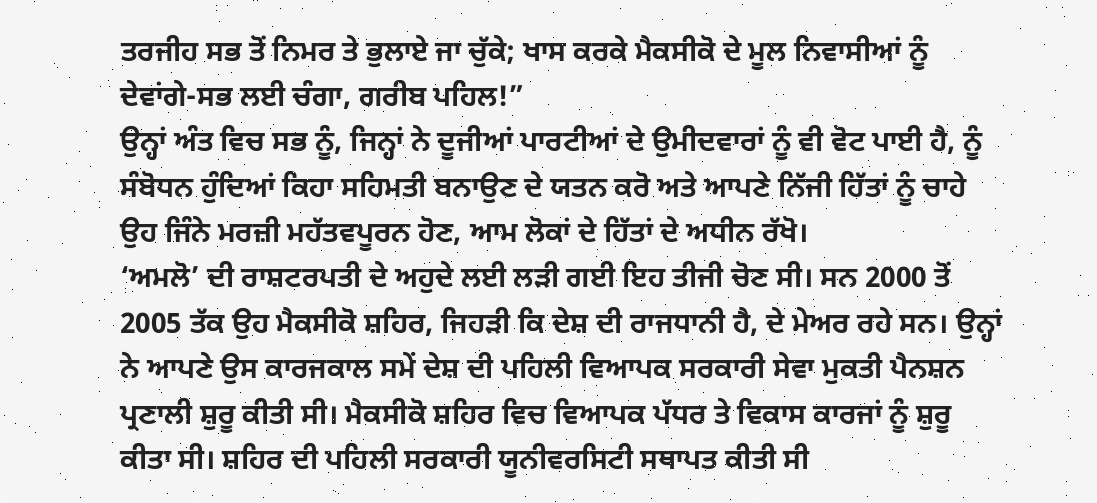ਤਰਜੀਹ ਸਭ ਤੋਂ ਨਿਮਰ ਤੇ ਭੁਲਾਏ ਜਾ ਚੁੱਕੇ; ਖਾਸ ਕਰਕੇ ਮੈਕਸੀਕੋ ਦੇ ਮੂਲ ਨਿਵਾਸੀਆਂ ਨੂੰ ਦੇਵਾਂਗੇ-ਸਭ ਲਈ ਚੰਗਾ, ਗਰੀਬ ਪਹਿਲ!”
ਉਨ੍ਹਾਂ ਅੰਤ ਵਿਚ ਸਭ ਨੂੰ, ਜਿਨ੍ਹਾਂ ਨੇ ਦੂਜੀਆਂ ਪਾਰਟੀਆਂ ਦੇ ਉਮੀਦਵਾਰਾਂ ਨੂੰ ਵੀ ਵੋਟ ਪਾਈ ਹੈ, ਨੂੰ ਸੰਬੋਧਨ ਹੁੰਦਿਆਂ ਕਿਹਾ ਸਹਿਮਤੀ ਬਨਾਉਣ ਦੇ ਯਤਨ ਕਰੋ ਅਤੇ ਆਪਣੇ ਨਿੱਜੀ ਹਿੱਤਾਂ ਨੂੰ ਚਾਹੇ ਉਹ ਜਿੰਨੇ ਮਰਜ਼ੀ ਮਹੱਤਵਪੂਰਨ ਹੋਣ, ਆਮ ਲੋਕਾਂ ਦੇ ਹਿੱਤਾਂ ਦੇ ਅਧੀਨ ਰੱਖੋ।
‘ਅਮਲੋ’ ਦੀ ਰਾਸ਼ਟਰਪਤੀ ਦੇ ਅਹੁਦੇ ਲਈ ਲੜੀ ਗਈ ਇਹ ਤੀਜੀ ਚੋਣ ਸੀ। ਸਨ 2000 ਤੋਂ 2005 ਤੱਕ ਉਹ ਮੈਕਸੀਕੋ ਸ਼ਹਿਰ, ਜਿਹੜੀ ਕਿ ਦੇਸ਼ ਦੀ ਰਾਜਧਾਨੀ ਹੈ, ਦੇ ਮੇਅਰ ਰਹੇ ਸਨ। ਉਨ੍ਹਾਂ ਨੇ ਆਪਣੇ ਉਸ ਕਾਰਜਕਾਲ ਸਮੇਂ ਦੇਸ਼ ਦੀ ਪਹਿਲੀ ਵਿਆਪਕ ਸਰਕਾਰੀ ਸੇਵਾ ਮੁਕਤੀ ਪੈਨਸ਼ਨ ਪ੍ਰਣਾਲੀ ਸ਼ੁਰੂ ਕੀਤੀ ਸੀ। ਮੈਕਸੀਕੋ ਸ਼ਹਿਰ ਵਿਚ ਵਿਆਪਕ ਪੱਧਰ ਤੇ ਵਿਕਾਸ ਕਾਰਜਾਂ ਨੂੰ ਸ਼ੁਰੂ ਕੀਤਾ ਸੀ। ਸ਼ਹਿਰ ਦੀ ਪਹਿਲੀ ਸਰਕਾਰੀ ਯੂਨੀਵਰਸਿਟੀ ਸਥਾਪਤ ਕੀਤੀ ਸੀ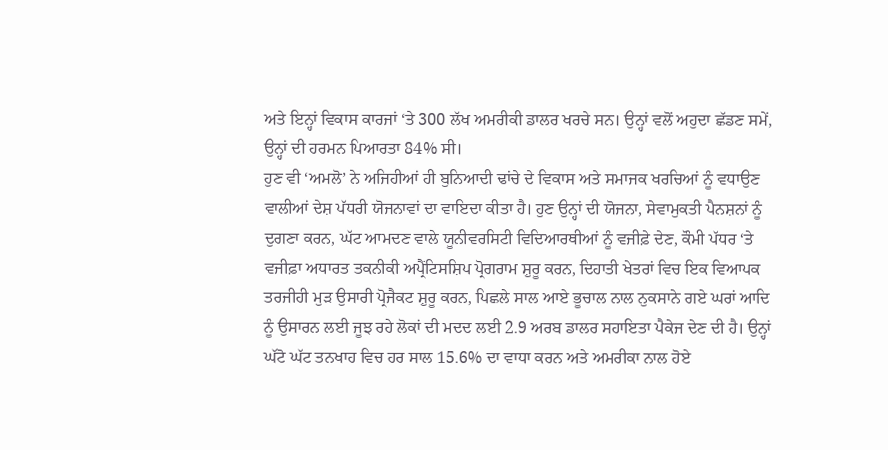ਅਤੇ ਇਨ੍ਹਾਂ ਵਿਕਾਸ ਕਾਰਜਾਂ ‘ਤੇ 300 ਲੱਖ ਅਮਰੀਕੀ ਡਾਲਰ ਖਰਚੇ ਸਨ। ਉਨ੍ਹਾਂ ਵਲੋਂ ਅਹੁਦਾ ਛੱਡਣ ਸਮੇਂ, ਉਨ੍ਹਾਂ ਦੀ ਹਰਮਨ ਪਿਆਰਤਾ 84% ਸੀ।
ਹੁਣ ਵੀ ‘ਅਮਲੋ’ ਨੇ ਅਜਿਹੀਆਂ ਹੀ ਬੁਨਿਆਦੀ ਢਾਂਚੇ ਦੇ ਵਿਕਾਸ ਅਤੇ ਸਮਾਜਕ ਖਰਚਿਆਂ ਨੂੰ ਵਧਾਉਣ ਵਾਲੀਆਂ ਦੇਸ਼ ਪੱਧਰੀ ਯੋਜਨਾਵਾਂ ਦਾ ਵਾਇਦਾ ਕੀਤਾ ਹੈ। ਹੁਣ ਉਨ੍ਹਾਂ ਦੀ ਯੋਜਨਾ, ਸੇਵਾਮੁਕਤੀ ਪੈਨਸ਼ਨਾਂ ਨੂੰ ਦੁਗਣਾ ਕਰਨ, ਘੱਟ ਆਮਦਣ ਵਾਲੇ ਯੂਨੀਵਰਸਿਟੀ ਵਿਦਿਆਰਥੀਆਂ ਨੂੰ ਵਜੀਫ਼ੇ ਦੇਣ, ਕੌਮੀ ਪੱਧਰ ‘ਤੇ ਵਜੀਫ਼ਾ ਅਧਾਰਤ ਤਕਨੀਕੀ ਅਪ੍ਰੈਂਟਿਸਸ਼ਿਪ ਪ੍ਰੋਗਰਾਮ ਸ਼ੁਰੂ ਕਰਨ, ਦਿਹਾਤੀ ਖੇਤਰਾਂ ਵਿਚ ਇਕ ਵਿਆਪਕ ਤਰਜੀਹੀ ਮੁੜ ਉਸਾਰੀ ਪ੍ਰੋਜੈਕਟ ਸ਼ੁਰੂ ਕਰਨ, ਪਿਛਲੇ ਸਾਲ ਆਏ ਭੂਚਾਲ ਨਾਲ ਨੁਕਸਾਨੇ ਗਏ ਘਰਾਂ ਆਦਿ ਨੂੰ ਉਸਾਰਨ ਲਈ ਜੂਝ ਰਹੇ ਲੋਕਾਂ ਦੀ ਮਦਦ ਲਈ 2.9 ਅਰਬ ਡਾਲਰ ਸਹਾਇਤਾ ਪੈਕੇਜ ਦੇਣ ਦੀ ਹੈ। ਉਨ੍ਹਾਂ ਘੱਟੋ ਘੱਟ ਤਨਖਾਹ ਵਿਚ ਹਰ ਸਾਲ 15.6% ਦਾ ਵਾਧਾ ਕਰਨ ਅਤੇ ਅਮਰੀਕਾ ਨਾਲ ਹੋਏ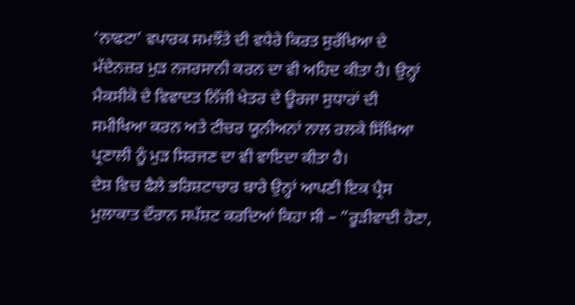‘ਨਾਫਟਾ’ ਵਪਾਰਕ ਸਮਝੌਤੇ ਦੀ ਵਧੇਰੇ ਕਿਰਤ ਸੁਰੱਖਿਆ ਦੇ ਮੱਦੇਨਜ਼ਰ ਮੁੜ ਨਜਰਸਾਨੀ ਕਰਨ ਦਾ ਵੀ ਅਹਿਦ ਕੀਤਾ ਹੈ। ਉਨ੍ਹਾਂ ਮੈਕਸੀਕੋ ਦੇ ਵਿਵਾਦਤ ਨਿੱਜੀ ਖੇਤਰ ਦੇ ਊਰਜਾ ਸੁਧਾਰਾਂ ਦੀ ਸਮੀਖਿਆ ਕਰਨ ਅਤੇ ਟੀਚਰ ਯੂਨੀਅਨਾਂ ਨਾਲ ਰਲਕੇ ਸਿੱਖਿਆ ਪ੍ਰਣਾਲੀ ਨੂੰ ਮੁੜ ਸਿਰਜਣ ਦਾ ਵੀ ਵਾਇਦਾ ਕੀਤਾ ਹੈ।
ਦੇਸ਼ ਵਿਚ ਫੈਲੇ ਭਰਿਸ਼ਟਾਚਾਰ ਬਾਰੇ ਉਨ੍ਹਾਂ ਆਪਣੀ ਇਕ ਪ੍ਰੈਸ ਮੁਲਾਕਾਤ ਦੌਰਾਨ ਸਪੱਸ਼ਟ ਕਰਦਿਆਂ ਕਿਹਾ ਸੀ – ”ਰੂੜੀਵਾਦੀ ਹੋਣਾ,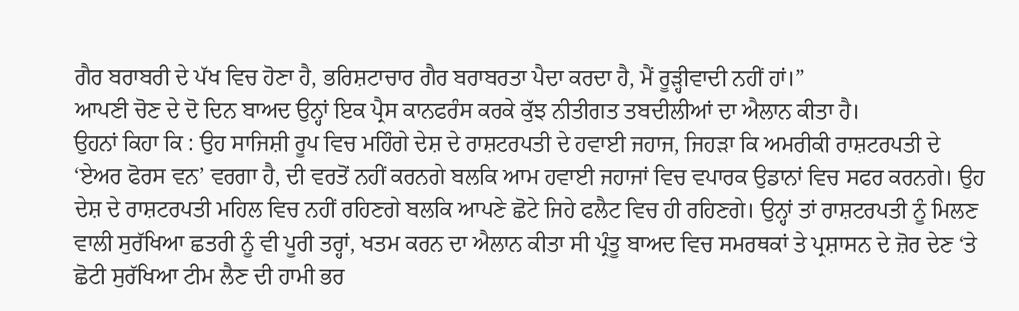ਗੈਰ ਬਰਾਬਰੀ ਦੇ ਪੱਖ ਵਿਚ ਹੋਣਾ ਹੈ, ਭਰਿਸ਼ਟਾਚਾਰ ਗੈਰ ਬਰਾਬਰਤਾ ਪੈਦਾ ਕਰਦਾ ਹੈ, ਮੈਂ ਰੂੜ੍ਹੀਵਾਦੀ ਨਹੀਂ ਹਾਂ।”
ਆਪਣੀ ਚੋਣ ਦੇ ਦੋ ਦਿਨ ਬਾਅਦ ਉਨ੍ਹਾਂ ਇਕ ਪ੍ਰੈਸ ਕਾਨਫਰੰਸ ਕਰਕੇ ਕੁੱਝ ਨੀਤੀਗਤ ਤਬਦੀਲੀਆਂ ਦਾ ਐਲਾਨ ਕੀਤਾ ਹੈ।
ਉਹਨਾਂ ਕਿਹਾ ਕਿ : ਉਹ ਸਾਜਿਸ਼ੀ ਰੂਪ ਵਿਚ ਮਹਿੰਗੇ ਦੇਸ਼ ਦੇ ਰਾਸ਼ਟਰਪਤੀ ਦੇ ਹਵਾਈ ਜਹਾਜ, ਜਿਹੜਾ ਕਿ ਅਮਰੀਕੀ ਰਾਸ਼ਟਰਪਤੀ ਦੇ ‘ਏਅਰ ਫੋਰਸ ਵਨ’ ਵਰਗਾ ਹੈ, ਦੀ ਵਰਤੋਂ ਨਹੀਂ ਕਰਨਗੇ ਬਲਕਿ ਆਮ ਹਵਾਈ ਜਹਾਜਾਂ ਵਿਚ ਵਪਾਰਕ ਉਡਾਨਾਂ ਵਿਚ ਸਫਰ ਕਰਨਗੇ। ਉਹ ਦੇਸ਼ ਦੇ ਰਾਸ਼ਟਰਪਤੀ ਮਹਿਲ ਵਿਚ ਨਹੀਂ ਰਹਿਣਗੇ ਬਲਕਿ ਆਪਣੇ ਛੋਟੇ ਜਿਹੇ ਫਲੈਟ ਵਿਚ ਹੀ ਰਹਿਣਗੇ। ਉਨ੍ਹਾਂ ਤਾਂ ਰਾਸ਼ਟਰਪਤੀ ਨੂੰ ਮਿਲਣ ਵਾਲੀ ਸੁਰੱਖਿਆ ਛਤਰੀ ਨੂੰ ਵੀ ਪੂਰੀ ਤਰ੍ਹਾਂ, ਖਤਮ ਕਰਨ ਦਾ ਐਲਾਨ ਕੀਤਾ ਸੀ ਪ੍ਰੰਤੂ ਬਾਅਦ ਵਿਚ ਸਮਰਥਕਾਂ ਤੇ ਪ੍ਰਸ਼ਾਸਨ ਦੇ ਜ਼ੋਰ ਦੇਣ ‘ਤੇ ਛੋਟੀ ਸੁਰੱਖਿਆ ਟੀਮ ਲੈਣ ਦੀ ਹਾਮੀ ਭਰ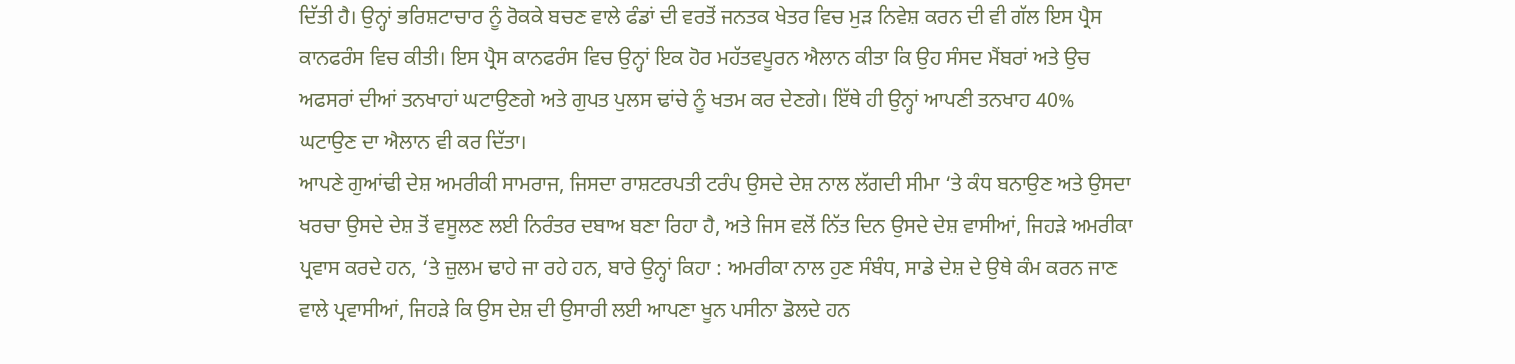ਦਿੱਤੀ ਹੈ। ਉਨ੍ਹਾਂ ਭਰਿਸ਼ਟਾਚਾਰ ਨੂੰ ਰੋਕਕੇ ਬਚਣ ਵਾਲੇ ਫੰਡਾਂ ਦੀ ਵਰਤੋਂ ਜਨਤਕ ਖੇਤਰ ਵਿਚ ਮੁੜ ਨਿਵੇਸ਼ ਕਰਨ ਦੀ ਵੀ ਗੱਲ ਇਸ ਪ੍ਰੈਸ ਕਾਨਫਰੰਸ ਵਿਚ ਕੀਤੀ। ਇਸ ਪ੍ਰੈਸ ਕਾਨਫਰੰਸ ਵਿਚ ਉਨ੍ਹਾਂ ਇਕ ਹੋਰ ਮਹੱਤਵਪੂਰਨ ਐਲਾਨ ਕੀਤਾ ਕਿ ਉਹ ਸੰਸਦ ਮੈਂਬਰਾਂ ਅਤੇ ਉਚ ਅਫਸਰਾਂ ਦੀਆਂ ਤਨਖਾਹਾਂ ਘਟਾਉਣਗੇ ਅਤੇ ਗੁਪਤ ਪੁਲਸ ਢਾਂਚੇ ਨੂੰ ਖਤਮ ਕਰ ਦੇਣਗੇ। ਇੱਥੇ ਹੀ ਉਨ੍ਹਾਂ ਆਪਣੀ ਤਨਖਾਹ 40% ਘਟਾਉਣ ਦਾ ਐਲਾਨ ਵੀ ਕਰ ਦਿੱਤਾ।
ਆਪਣੇ ਗੁਆਂਢੀ ਦੇਸ਼ ਅਮਰੀਕੀ ਸਾਮਰਾਜ, ਜਿਸਦਾ ਰਾਸ਼ਟਰਪਤੀ ਟਰੰਪ ਉਸਦੇ ਦੇਸ਼ ਨਾਲ ਲੱਗਦੀ ਸੀਮਾ ‘ਤੇ ਕੰਧ ਬਨਾਉਣ ਅਤੇ ਉਸਦਾ ਖਰਚਾ ਉਸਦੇ ਦੇਸ਼ ਤੋਂ ਵਸੂਲਣ ਲਈ ਨਿਰੰਤਰ ਦਬਾਅ ਬਣਾ ਰਿਹਾ ਹੈ, ਅਤੇ ਜਿਸ ਵਲੋਂ ਨਿੱਤ ਦਿਨ ਉਸਦੇ ਦੇਸ਼ ਵਾਸੀਆਂ, ਜਿਹੜੇ ਅਮਰੀਕਾ ਪ੍ਰਵਾਸ ਕਰਦੇ ਹਨ, ‘ਤੇ ਜ਼ੁਲਮ ਢਾਹੇ ਜਾ ਰਹੇ ਹਨ, ਬਾਰੇ ਉਨ੍ਹਾਂ ਕਿਹਾ : ਅਮਰੀਕਾ ਨਾਲ ਹੁਣ ਸੰਬੰਧ, ਸਾਡੇ ਦੇਸ਼ ਦੇ ਉਥੇ ਕੰਮ ਕਰਨ ਜਾਣ ਵਾਲੇ ਪ੍ਰਵਾਸੀਆਂ, ਜਿਹੜੇ ਕਿ ਉਸ ਦੇਸ਼ ਦੀ ਉਸਾਰੀ ਲਈ ਆਪਣਾ ਖੂਨ ਪਸੀਨਾ ਡੋਲਦੇ ਹਨ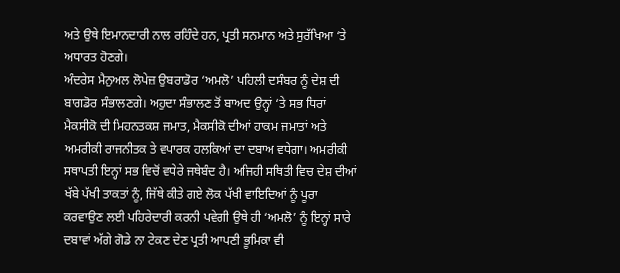ਅਤੇ ਉਥੇ ਇਮਾਨਦਾਰੀ ਨਾਲ ਰਹਿੰਦੇ ਹਨ, ਪ੍ਰਤੀ ਸਨਮਾਨ ਅਤੇ ਸੁਰੱਖਿਆ ‘ਤੇ ਅਧਾਰਤ ਹੋਣਗੇ।
ਅੰਦਰੇਸ ਮੈਨੁਅਲ ਲੋਪੇਜ਼ ਉਬਰਾਡੋਰ ‘ਅਮਲੋ’ ਪਹਿਲੀ ਦਸੰਬਰ ਨੂੰ ਦੇਸ਼ ਦੀ ਬਾਗਡੋਰ ਸੰਭਾਲਣਗੇ। ਅਹੁਦਾ ਸੰਭਾਲਣ ਤੋਂ ਬਾਅਦ ਉਨ੍ਹਾਂ ‘ਤੇ ਸਭ ਧਿਰਾਂ ਮੈਕਸੀਕੋ ਦੀ ਮਿਹਨਤਕਸ਼ ਜਮਾਤ, ਮੈਕਸੀਕੋ ਦੀਆਂ ਹਾਕਮ ਜਮਾਤਾਂ ਅਤੇ ਅਮਰੀਕੀ ਰਾਜਨੀਤਕ ਤੇ ਵਪਾਰਕ ਹਲਕਿਆਂ ਦਾ ਦਬਾਅ ਵਧੇਗਾ। ਅਮਰੀਕੀ ਸਥਾਪਤੀ ਇਨ੍ਹਾਂ ਸਭ ਵਿਚੋਂ ਵਧੇਰੇ ਜਥੇਬੰਦ ਹੈ। ਅਜਿਹੀ ਸਥਿਤੀ ਵਿਚ ਦੇਸ਼ ਦੀਆਂ ਖੱਬੇ ਪੱਖੀ ਤਾਕਤਾਂ ਨੂੰ, ਜਿੱਥੇ ਕੀਤੇ ਗਏ ਲੋਕ ਪੱਖੀ ਵਾਇਦਿਆਂ ਨੂੰ ਪੂਰਾ ਕਰਵਾਉਣ ਲਈ ਪਹਿਰੇਦਾਰੀ ਕਰਨੀ ਪਵੇਗੀ ਉਥੇ ਹੀ ‘ਅਮਲੋ’ ਨੂੰ ਇਨ੍ਹਾਂ ਸਾਰੇ ਦਬਾਵਾਂ ਅੱਗੇ ਗੋਡੇ ਨਾ ਟੇਕਣ ਦੇਣ ਪ੍ਰਤੀ ਆਪਣੀ ਭੂਮਿਕਾ ਵੀ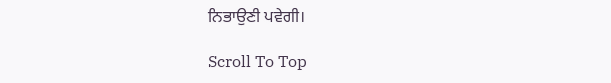ਨਿਭਾਉਣੀ ਪਵੇਗੀ।

Scroll To Top